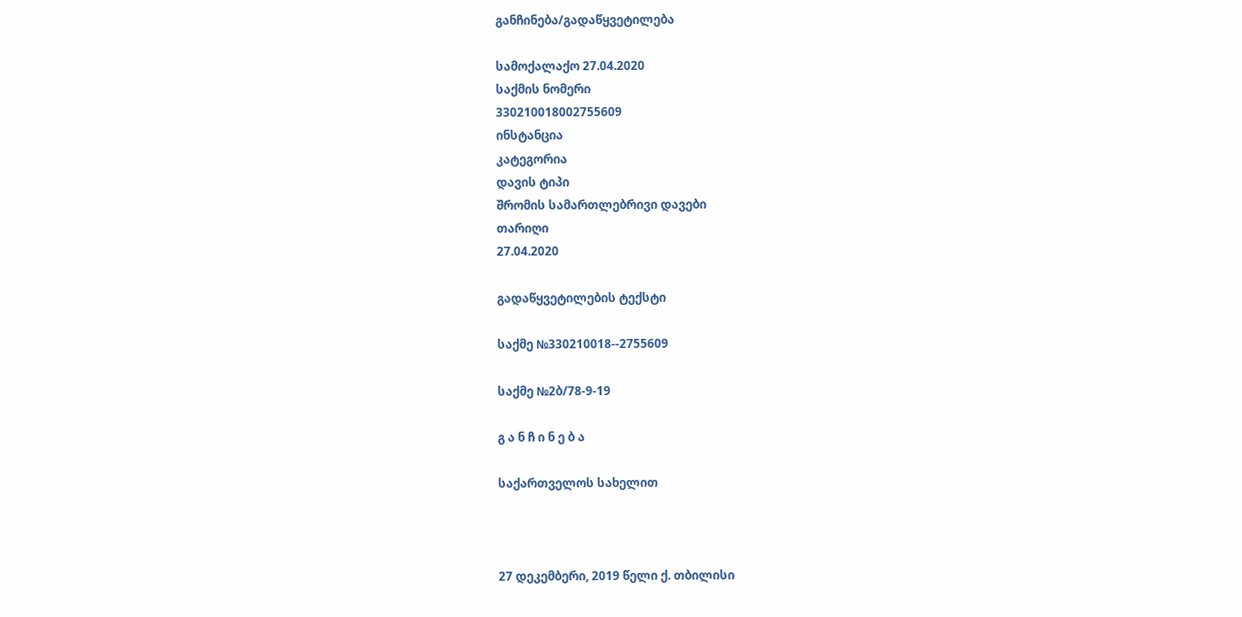განჩინება/გადაწყვეტილება

სამოქალაქო 27.04.2020
საქმის ნომერი
330210018002755609
ინსტანცია
კატეგორია
დავის ტიპი
შრომის სამართლებრივი დავები
თარიღი
27.04.2020

გადაწყვეტილების ტექსტი

საქმე №330210018--2755609

საქმე №2ბ/78-9-19

გ ა ნ ჩ ი ნ ე ბ ა

საქართველოს სახელით



27 დეკემბერი, 2019 წელი ქ. თბილისი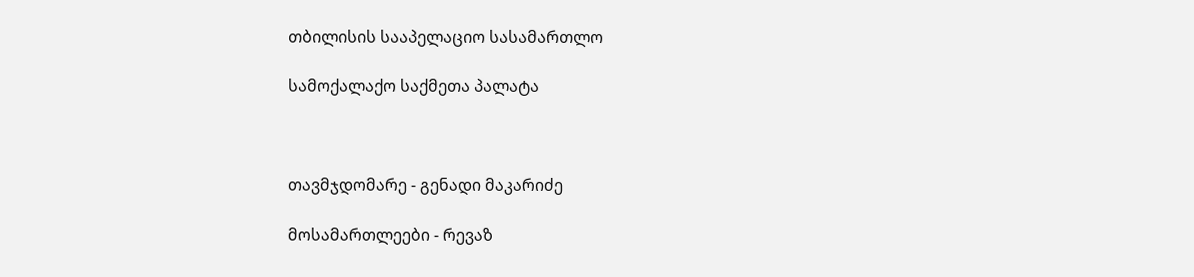თბილისის სააპელაციო სასამართლო

სამოქალაქო საქმეთა პალატა



თავმჯდომარე - გენადი მაკარიძე

მოსამართლეები - რევაზ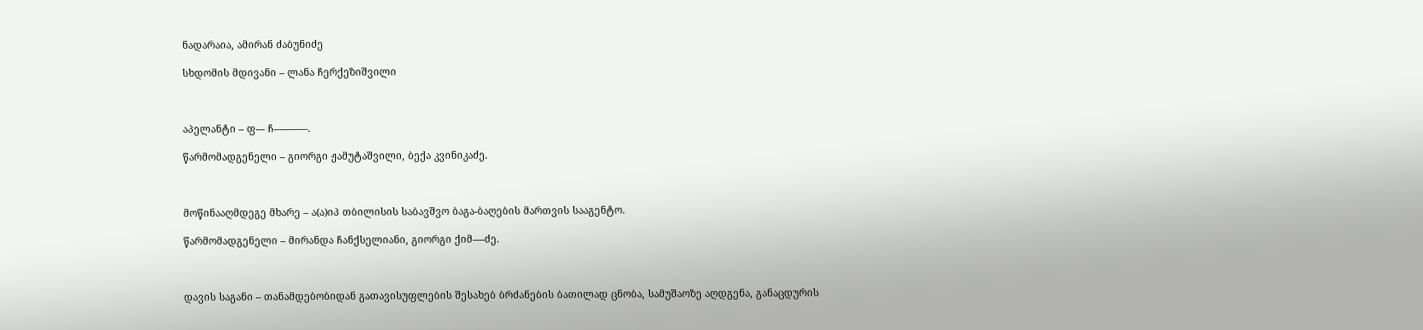ნადარაია, ამირან ძაბუნიძე

სხდომის მდივანი – ლანა ჩერქეზიშვილი



აპელანტი – ფ--- ჩ----–---–-.

წარმომადგენელი – გიორგი ჟამუტაშვილი, ბექა კვინიკაძე.



მოწინააღმდეგე მხარე – ა(ა)იპ თბილისის საბავშვო ბაგა-ბაღების მართვის სააგენტო.

წარმომადგენელი – მირანდა ჩანქსელიანი, გიორგი ქიმ----ძე.



დავის საგანი – თანამდებობიდან გათავისუფლების შესახებ ბრძანების ბათილად ცნობა, სამუშაოზე აღდგენა, განაცდურის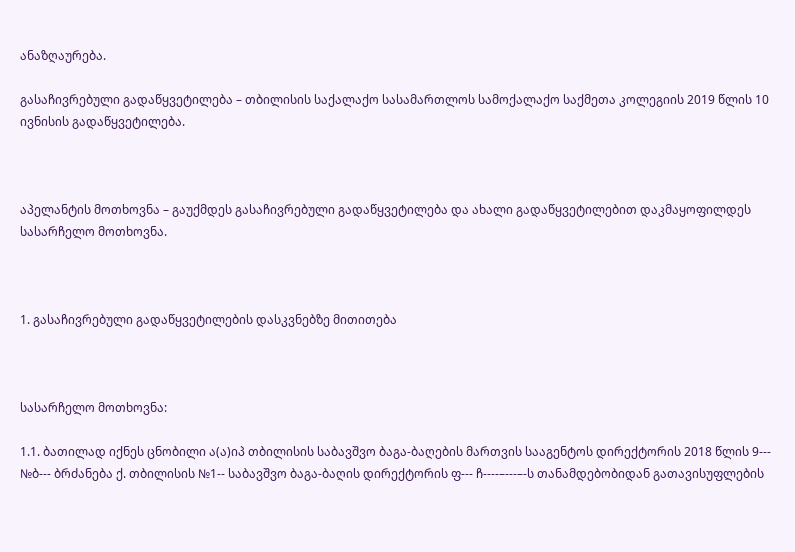ანაზღაურება.

გასაჩივრებული გადაწყვეტილება – თბილისის საქალაქო სასამართლოს სამოქალაქო საქმეთა კოლეგიის 2019 წლის 10 ივნისის გადაწყვეტილება.



აპელანტის მოთხოვნა – გაუქმდეს გასაჩივრებული გადაწყვეტილება და ახალი გადაწყვეტილებით დაკმაყოფილდეს სასარჩელო მოთხოვნა.



1. გასაჩივრებული გადაწყვეტილების დასკვნებზე მითითება



სასარჩელო მოთხოვნა:

1.1. ბათილად იქნეს ცნობილი ა(ა)იპ თბილისის საბავშვო ბაგა-ბაღების მართვის სააგენტოს დირექტორის 2018 წლის 9--- №ბ--- ბრძანება ქ. თბილისის №1-- საბავშვო ბაგა-ბაღის დირექტორის ფ--- ჩ----–---–-ს თანამდებობიდან გათავისუფლების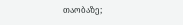თაობაზე;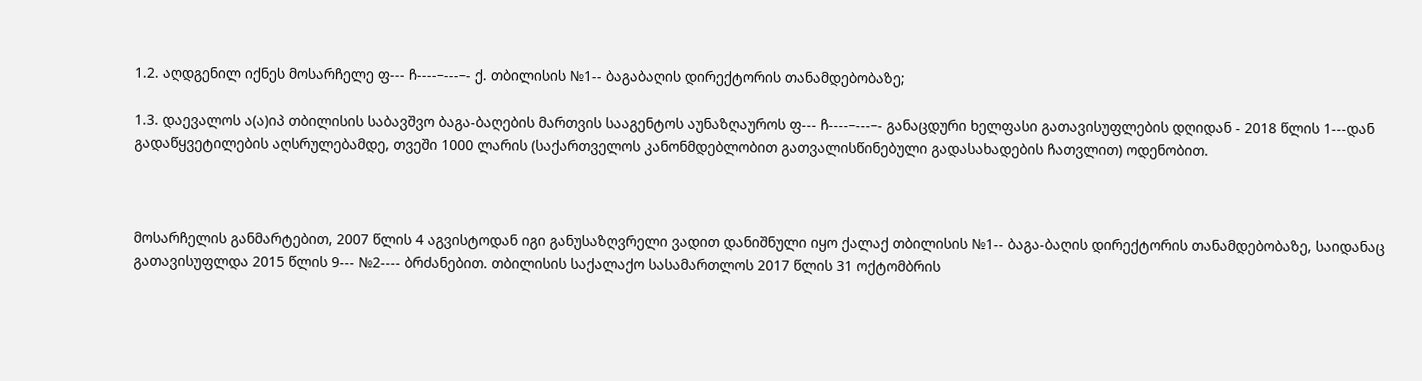1.2. აღდგენილ იქნეს მოსარჩელე ფ--- ჩ----–---–- ქ. თბილისის №1-- ბაგაბაღის დირექტორის თანამდებობაზე;

1.3. დაევალოს ა(ა)იპ თბილისის საბავშვო ბაგა-ბაღების მართვის სააგენტოს აუნაზღაუროს ფ--- ჩ----–---–- განაცდური ხელფასი გათავისუფლების დღიდან - 2018 წლის 1---დან გადაწყვეტილების აღსრულებამდე, თვეში 1000 ლარის (საქართველოს კანონმდებლობით გათვალისწინებული გადასახადების ჩათვლით) ოდენობით.



მოსარჩელის განმარტებით, 2007 წლის 4 აგვისტოდან იგი განუსაზღვრელი ვადით დანიშნული იყო ქალაქ თბილისის №1-- ბაგა-ბაღის დირექტორის თანამდებობაზე, საიდანაც გათავისუფლდა 2015 წლის 9--- №2---- ბრძანებით. თბილისის საქალაქო სასამართლოს 2017 წლის 31 ოქტომბრის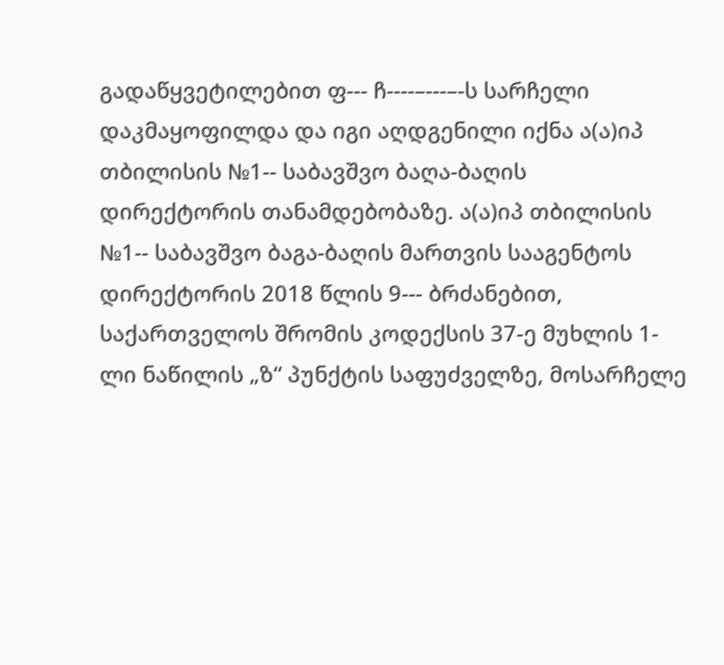გადაწყვეტილებით ფ--- ჩ----–---–-ს სარჩელი დაკმაყოფილდა და იგი აღდგენილი იქნა ა(ა)იპ თბილისის №1-- საბავშვო ბაღა-ბაღის დირექტორის თანამდებობაზე. ა(ა)იპ თბილისის №1-- საბავშვო ბაგა-ბაღის მართვის სააგენტოს დირექტორის 2018 წლის 9--- ბრძანებით, საქართველოს შრომის კოდექსის 37-ე მუხლის 1-ლი ნაწილის „ზ“ პუნქტის საფუძველზე, მოსარჩელე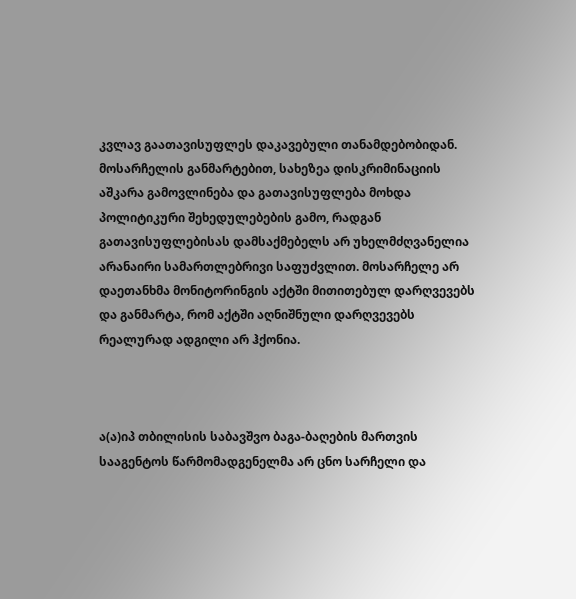კვლავ გაათავისუფლეს დაკავებული თანამდებობიდან. მოსარჩელის განმარტებით, სახეზეა დისკრიმინაციის აშკარა გამოვლინება და გათავისუფლება მოხდა პოლიტიკური შეხედულებების გამო, რადგან გათავისუფლებისას დამსაქმებელს არ უხელმძღვანელია არანაირი სამართლებრივი საფუძვლით. მოსარჩელე არ დაეთანხმა მონიტორინგის აქტში მითითებულ დარღვევებს და განმარტა, რომ აქტში აღნიშნული დარღვევებს რეალურად ადგილი არ ჰქონია.



ა(ა)იპ თბილისის საბავშვო ბაგა-ბაღების მართვის სააგენტოს წარმომადგენელმა არ ცნო სარჩელი და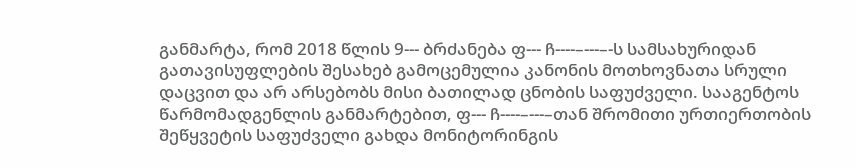განმარტა, რომ 2018 წლის 9--- ბრძანება ფ--- ჩ----–---–-ს სამსახურიდან გათავისუფლების შესახებ გამოცემულია კანონის მოთხოვნათა სრული დაცვით და არ არსებობს მისი ბათილად ცნობის საფუძველი. სააგენტოს წარმომადგენლის განმარტებით, ფ--- ჩ----–---–თან შრომითი ურთიერთობის შეწყვეტის საფუძველი გახდა მონიტორინგის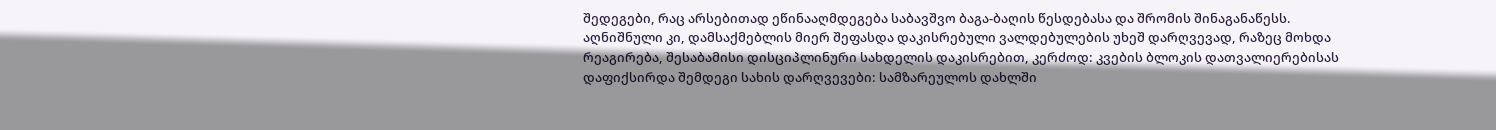შედეგები, რაც არსებითად ეწინააღმდეგება საბავშვო ბაგა-ბაღის წესდებასა და შრომის შინაგანაწესს. აღნიშნული კი, დამსაქმებლის მიერ შეფასდა დაკისრებული ვალდებულების უხეშ დარღვევად, რაზეც მოხდა რეაგირება, შესაბამისი დისციპლინური სახდელის დაკისრებით, კერძოდ: კვების ბლოკის დათვალიერებისას დაფიქსირდა შემდეგი სახის დარღვევები: სამზარეულოს დახლში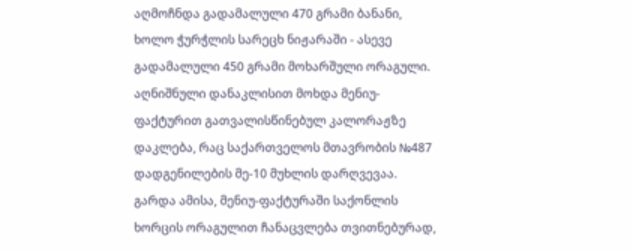აღმოჩნდა გადამალული 470 გრამი ბანანი, ხოლო ჭურჭლის სარეცხ ნიჟარაში - ასევე გადამალული 450 გრამი მოხარშული ორაგული. აღნიშნული დანაკლისით მოხდა მენიუ-ფაქტურით გათვალისწინებულ კალორაჟზე დაკლება, რაც საქართველოს მთავრობის №487 დადგენილების მე-10 მუხლის დარღვევაა. გარდა ამისა, მენიუ-ფაქტურაში საქონლის ხორცის ორაგულით ჩანაცვლება თვითნებურად,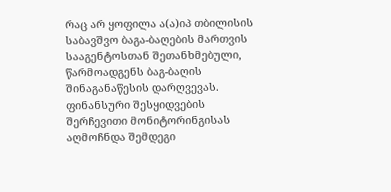რაც არ ყოფილა ა(ა)იპ თბილისის საბავშვო ბაგა-ბაღების მართვის სააგენტოსთან შეთანხმებული, წარმოადგენს ბაგ-ბაღის შინაგანაწესის დარღვევას. ფინანსური შესყიდვების შერჩევითი მონიტორინგისას აღმოჩნდა შემდეგი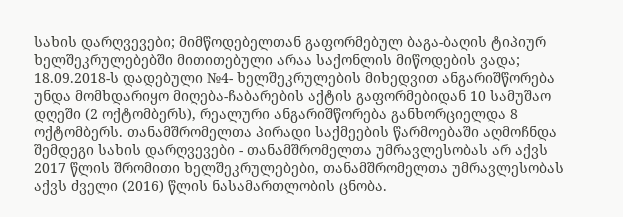სახის დარღვევები; მიმწოდებელთან გაფორმებულ ბაგა-ბაღის ტიპიურ ხელშეკრულებებში მითითებული არაა საქონლის მიწოდების ვადა; 18.09.2018-ს დადებული №4- ხელშეკრულების მიხედვით ანგარიშწორება უნდა მომხდარიყო მიღება-ჩაბარების აქტის გაფორმებიდან 10 სამუშაო დღეში (2 ოქტომბერს), რეალური ანგარიშწორება განხორციელდა 8 ოქტომბერს. თანამშრომელთა პირადი საქმეების წარმოებაში აღმოჩნდა შემდეგი სახის დარღვევები - თანამშრომელთა უმრავლესობას არ აქვს 2017 წლის შრომითი ხელშეკრულებები, თანამშრომელთა უმრავლესობას აქვს ძველი (2016) წლის ნასამართლობის ცნობა.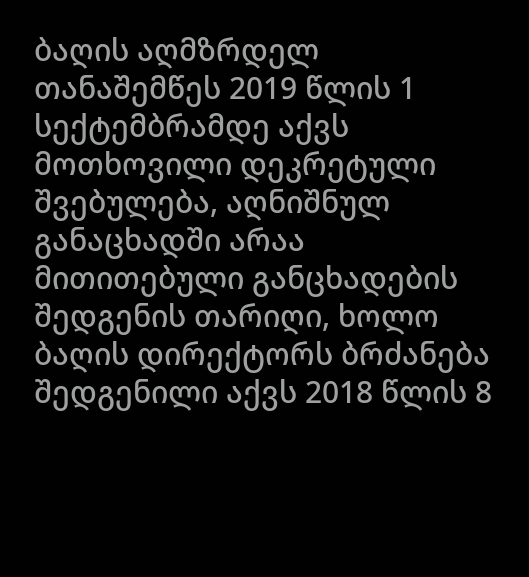ბაღის აღმზრდელ თანაშემწეს 2019 წლის 1 სექტემბრამდე აქვს მოთხოვილი დეკრეტული შვებულება, აღნიშნულ განაცხადში არაა მითითებული განცხადების შედგენის თარიღი, ხოლო ბაღის დირექტორს ბრძანება შედგენილი აქვს 2018 წლის 8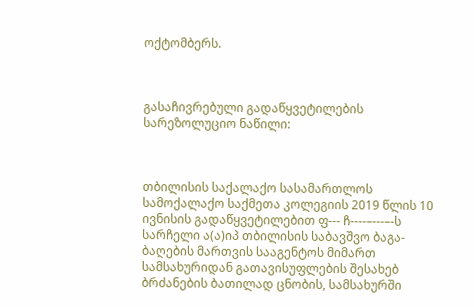ოქტომბერს.



გასაჩივრებული გადაწყვეტილების სარეზოლუციო ნაწილი:



თბილისის საქალაქო სასამართლოს სამოქალაქო საქმეთა კოლეგიის 2019 წლის 10 ივნისის გადაწყვეტილებით ფ--- ჩ----–---–-ს სარჩელი ა(ა)იპ თბილისის საბავშვო ბაგა-ბაღების მართვის სააგენტოს მიმართ სამსახურიდან გათავისუფლების შესახებ ბრძანების ბათილად ცნობის, სამსახურში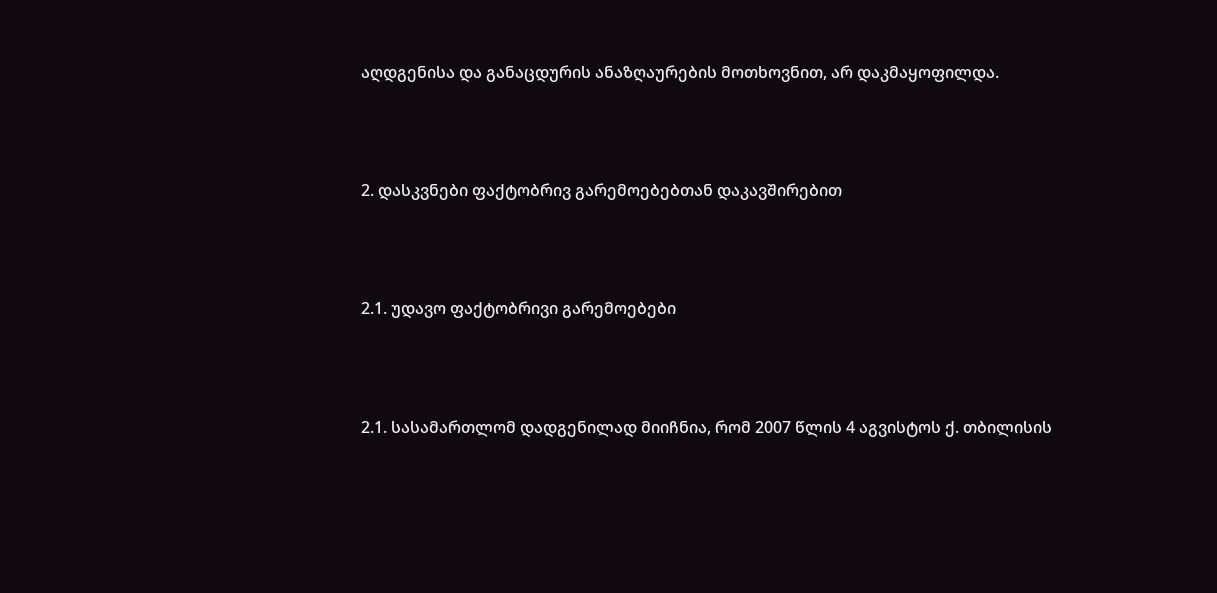აღდგენისა და განაცდურის ანაზღაურების მოთხოვნით, არ დაკმაყოფილდა.



2. დასკვნები ფაქტობრივ გარემოებებთან დაკავშირებით



2.1. უდავო ფაქტობრივი გარემოებები



2.1. სასამართლომ დადგენილად მიიჩნია, რომ 2007 წლის 4 აგვისტოს ქ. თბილისის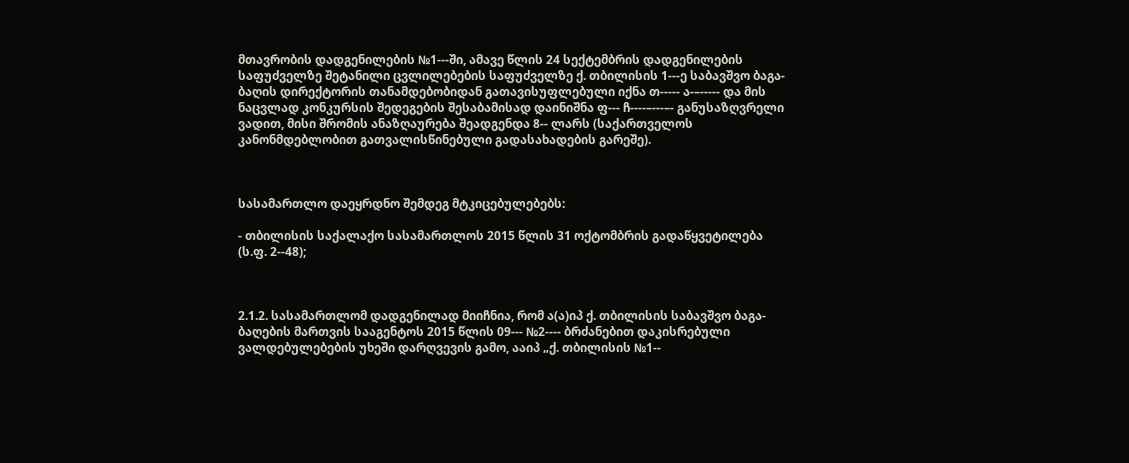მთავრობის დადგენილების №1---ში, ამავე წლის 24 სექტემბრის დადგენილების საფუძველზე შეტანილი ცვლილებების საფუძველზე ქ. თბილისის 1---ე საბავშვო ბაგა-ბაღის დირექტორის თანამდებობიდან გათავისუფლებული იქნა თ----- ა-–----- და მის ნაცვლად კონკურსის შედეგების შესაბამისად დაინიშნა ფ--- ჩ----–---–- განუსაზღვრელი ვადით, მისი შრომის ანაზღაურება შეადგენდა 8-- ლარს (საქართველოს კანონმდებლობით გათვალისწინებული გადასახადების გარეშე).



სასამართლო დაეყრდნო შემდეგ მტკიცებულებებს:

- თბილისის საქალაქო სასამართლოს 2015 წლის 31 ოქტომბრის გადაწყვეტილება (ს.ფ. 2--48);



2.1.2. სასამართლომ დადგენილად მიიჩნია, რომ ა(ა)იპ ქ. თბილისის საბავშვო ბაგა-ბაღების მართვის სააგენტოს 2015 წლის 09--- №2---- ბრძანებით დაკისრებული ვალდებულებების უხეში დარღვევის გამო, ააიპ „ქ. თბილისის №1--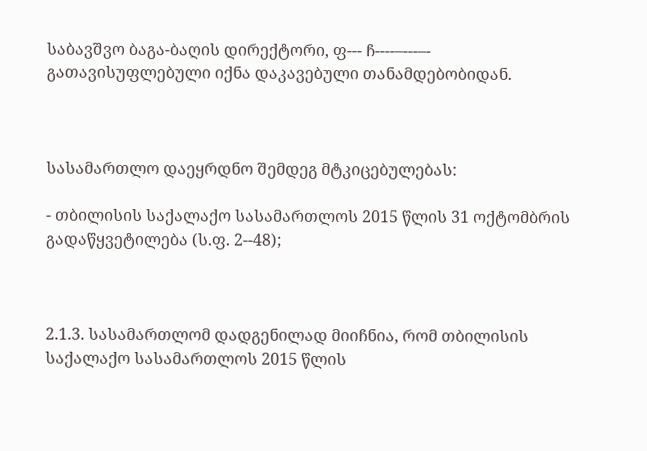საბავშვო ბაგა-ბაღის დირექტორი, ფ--- ჩ----–---–- გათავისუფლებული იქნა დაკავებული თანამდებობიდან.



სასამართლო დაეყრდნო შემდეგ მტკიცებულებას:

- თბილისის საქალაქო სასამართლოს 2015 წლის 31 ოქტომბრის გადაწყვეტილება (ს.ფ. 2--48);



2.1.3. სასამართლომ დადგენილად მიიჩნია, რომ თბილისის საქალაქო სასამართლოს 2015 წლის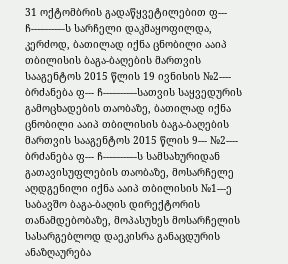31 ოქტომბრის გადაწყვეტილებით ფ--- ჩ----–---–-ს სარჩელი დაკმაყოფილდა, კერძოდ, ბათილად იქნა ცნობილი ააიპ თბილისის ბაგა-ბაღების მართვის სააგენტოს 2015 წლის 19 ივნისის №2---- ბრძანება ფ--- ჩ----–---–-სათვის საყვედურის გამოცხადების თაობაზე, ბათილად იქნა ცნობილი ააიპ თბილისის ბაგა-ბაღების მართვის სააგენტოს 2015 წლის 9--- №2---- ბრძანება ფ--- ჩ----–---–-ს სამსახურიდან გათავისუფლების თაობაზე, მოსარჩელე აღდგენილი იქნა ააიპ თბილისის №1---ე საბავშო ბაგა-ბაღის დირექტორის თანამდებობაზე, მოპასუხეს მოსარჩელის სასარგებლოდ დაეკისრა განაცდურის ანაზღაურება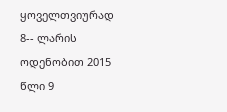ყოველთვიურად 8-- ლარის ოდენობით 2015 წლი 9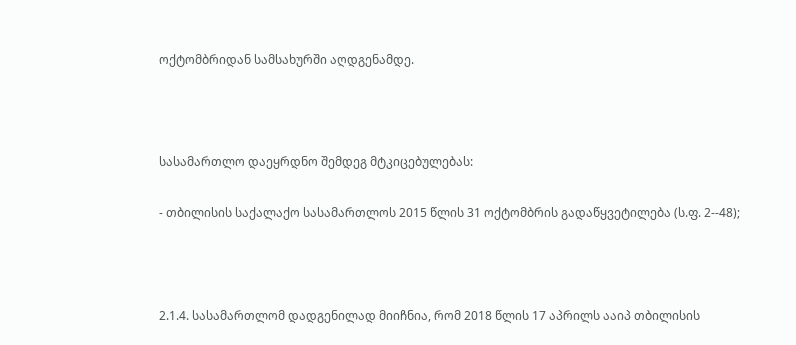ოქტომბრიდან სამსახურში აღდგენამდე.



სასამართლო დაეყრდნო შემდეგ მტკიცებულებას:

- თბილისის საქალაქო სასამართლოს 2015 წლის 31 ოქტომბრის გადაწყვეტილება (ს.ფ. 2--48);



2.1.4. სასამართლომ დადგენილად მიიჩნია, რომ 2018 წლის 17 აპრილს ააიპ თბილისის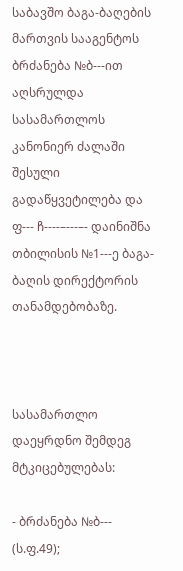საბავშო ბაგა-ბაღების მართვის სააგენტოს ბრძანება №ბ---ით აღსრულდა სასამართლოს კანონიერ ძალაში შესული გადაწყვეტილება და ფ--- ჩ----–---–- დაინიშნა თბილისის №1---ე ბაგა-ბაღის დირექტორის თანამდებობაზე.



სასამართლო დაეყრდნო შემდეგ მტკიცებულებას:

- ბრძანება №ბ--- (ს.ფ.49);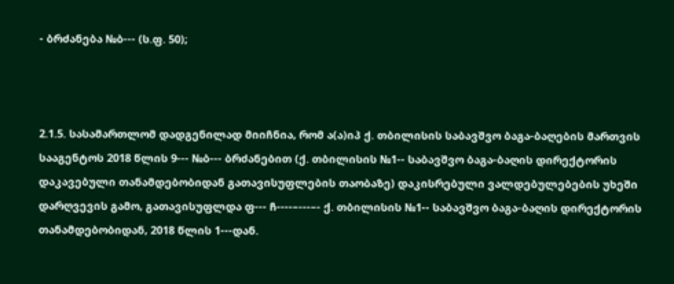- ბრძანება №ბ--- (ს.ფ. 50);



2.1.5. სასამართლომ დადგენილად მიიჩნია, რომ ა(ა)იპ ქ. თბილისის საბავშვო ბაგა-ბაღების მართვის სააგენტოს 2018 წლის 9--- №ბ--- ბრძანებით (ქ. თბილისის №1-- საბავშვო ბაგა-ბაღის დირექტორის დაკავებული თანამდებობიდან გათავისუფლების თაობაზე) დაკისრებული ვალდებულებების უხეში დარღვევის გამო, გათავისუფლდა ფ--- ჩ----–---–- ქ. თბილისის №1-- საბავშვო ბაგა-ბაღის დირექტორის თანამდებობიდან, 2018 წლის 1---დან.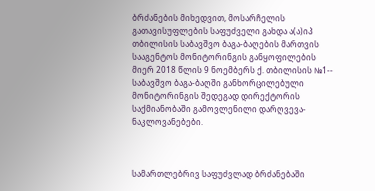ბრძანების მიხედვით, მოსარჩელის გათავისუფლების საფუძველი გახდა ა(ა)იპ თბილისის საბავშვო ბაგა-ბაღების მართვის სააგენტოს მონიტორინგის განყოფილების მიერ 2018 წლის 9 ნოემბერს ქ. თბილისის №1-- საბავშვო ბაგა-ბაღში განხორცილებული მონიტორინგის შედეგად დირექტორის საქმიანობაში გამოვლენილი დარღვევა-ნაკლოვანებები.



სამართლებრივ საფუძვლად ბრძანებაში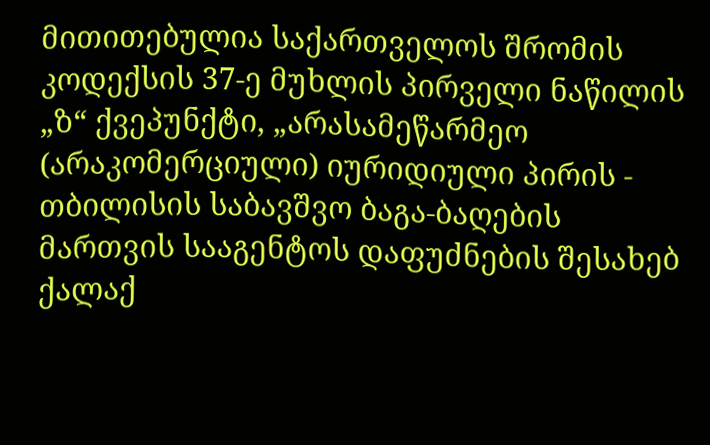მითითებულია საქართველოს შრომის კოდექსის 37-ე მუხლის პირველი ნაწილის „ზ“ ქვეპუნქტი, „არასამეწარმეო (არაკომერციული) იურიდიული პირის - თბილისის საბავშვო ბაგა-ბაღების მართვის სააგენტოს დაფუძნების შესახებ ქალაქ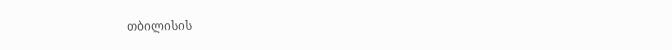თბილისის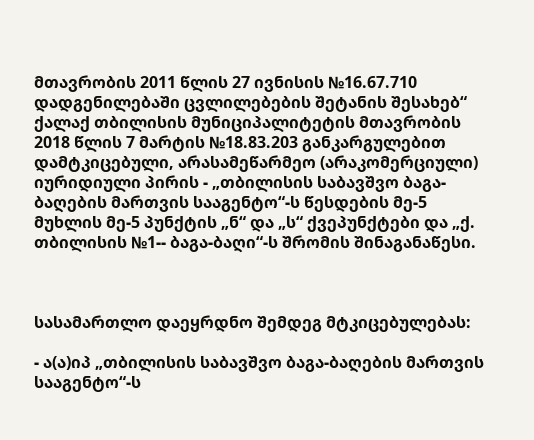მთავრობის 2011 წლის 27 ივნისის №16.67.710 დადგენილებაში ცვლილებების შეტანის შესახებ“ ქალაქ თბილისის მუნიციპალიტეტის მთავრობის 2018 წლის 7 მარტის №18.83.203 განკარგულებით დამტკიცებული, არასამეწარმეო (არაკომერციული) იურიდიული პირის - „თბილისის საბავშვო ბაგა-ბაღების მართვის სააგენტო“-ს წესდების მე-5 მუხლის მე-5 პუნქტის „ნ“ და „ს“ ქვეპუნქტები და „ქ. თბილისის №1-- ბაგა-ბაღი“-ს შრომის შინაგანაწესი.



სასამართლო დაეყრდნო შემდეგ მტკიცებულებას:

- ა(ა)იპ „თბილისის საბავშვო ბაგა-ბაღების მართვის სააგენტო“-ს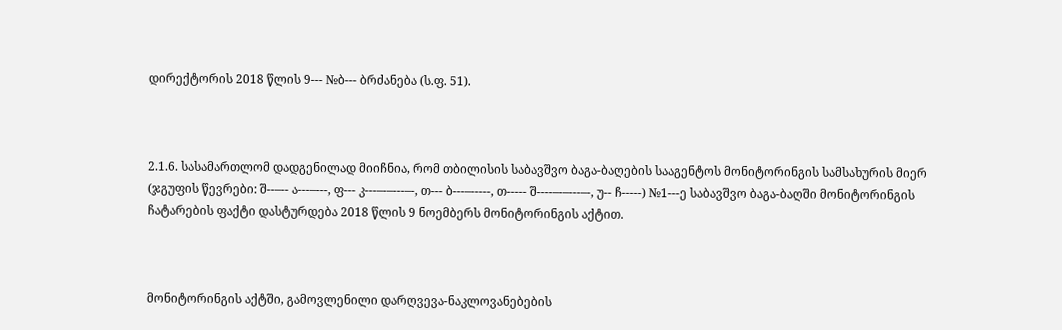დირექტორის 2018 წლის 9--- №ბ--- ბრძანება (ს.ფ. 51).



2.1.6. სასამართლომ დადგენილად მიიჩნია, რომ თბილისის საბავშვო ბაგა-ბაღების სააგენტოს მონიტორინგის სამსახურის მიერ (ჯგუფის წევრები: შ--–-- ა---–---, ფ--- კ---–-–---–-, თ--- ბ---–-----, თ----- შ----–-–---–-, უ-- ჩ-----) №1---ე საბავშვო ბაგა-ბაღში მონიტორინგის ჩატარების ფაქტი დასტურდება 2018 წლის 9 ნოემბერს მონიტორინგის აქტით.



მონიტორინგის აქტში, გამოვლენილი დარღვევა-ნაკლოვანებების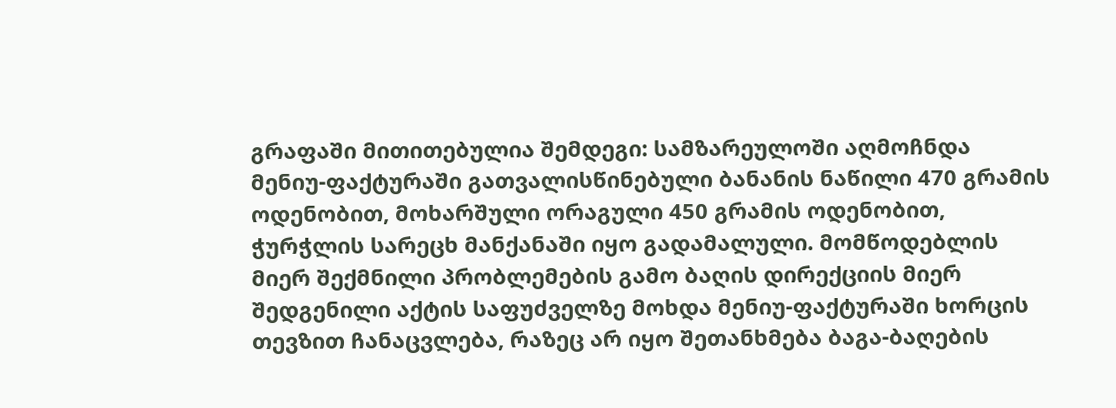გრაფაში მითითებულია შემდეგი: სამზარეულოში აღმოჩნდა მენიუ-ფაქტურაში გათვალისწინებული ბანანის ნაწილი 470 გრამის ოდენობით, მოხარშული ორაგული 450 გრამის ოდენობით, ჭურჭლის სარეცხ მანქანაში იყო გადამალული. მომწოდებლის მიერ შექმნილი პრობლემების გამო ბაღის დირექციის მიერ შედგენილი აქტის საფუძველზე მოხდა მენიუ-ფაქტურაში ხორცის თევზით ჩანაცვლება, რაზეც არ იყო შეთანხმება ბაგა-ბაღების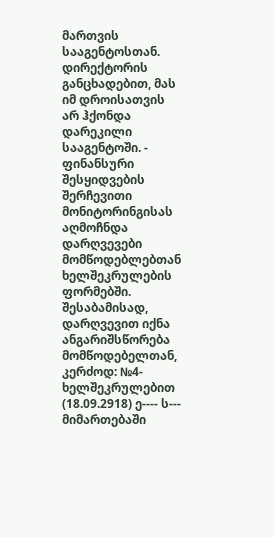მართვის სააგენტოსთან. დირექტორის განცხადებით, მას იმ დროისათვის არ ჰქონდა დარეკილი სააგენტოში. - ფინანსური შესყიდვების შერჩევითი მონიტორინგისას აღმოჩნდა დარღვევები მომწოდებლებთან ხელშეკრულების ფორმებში. შესაბამისად, დარღვევით იქნა ანგარიშსწორება მომწოდებელთან, კერძოდ: №4- ხელშეკრულებით (18.09.2918) ე---- ს--- მიმართებაში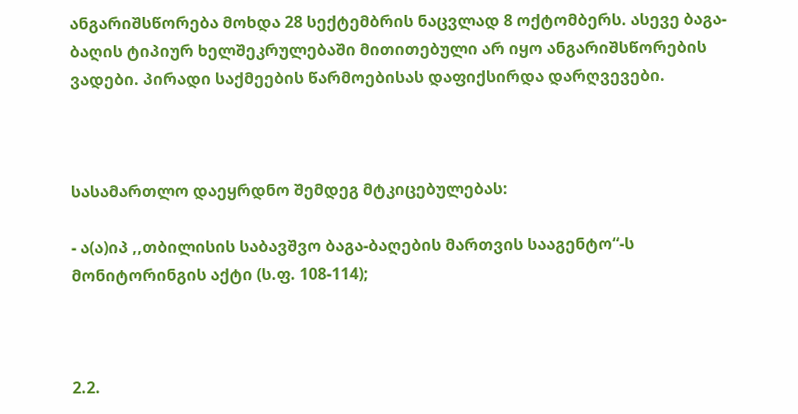ანგარიშსწორება მოხდა 28 სექტემბრის ნაცვლად 8 ოქტომბერს. ასევე ბაგა-ბაღის ტიპიურ ხელშეკრულებაში მითითებული არ იყო ანგარიშსწორების ვადები. პირადი საქმეების წარმოებისას დაფიქსირდა დარღვევები.



სასამართლო დაეყრდნო შემდეგ მტკიცებულებას:

- ა(ა)იპ ,,თბილისის საბავშვო ბაგა-ბაღების მართვის სააგენტო“-ს მონიტორინგის აქტი (ს.ფ. 108-114);



2.2.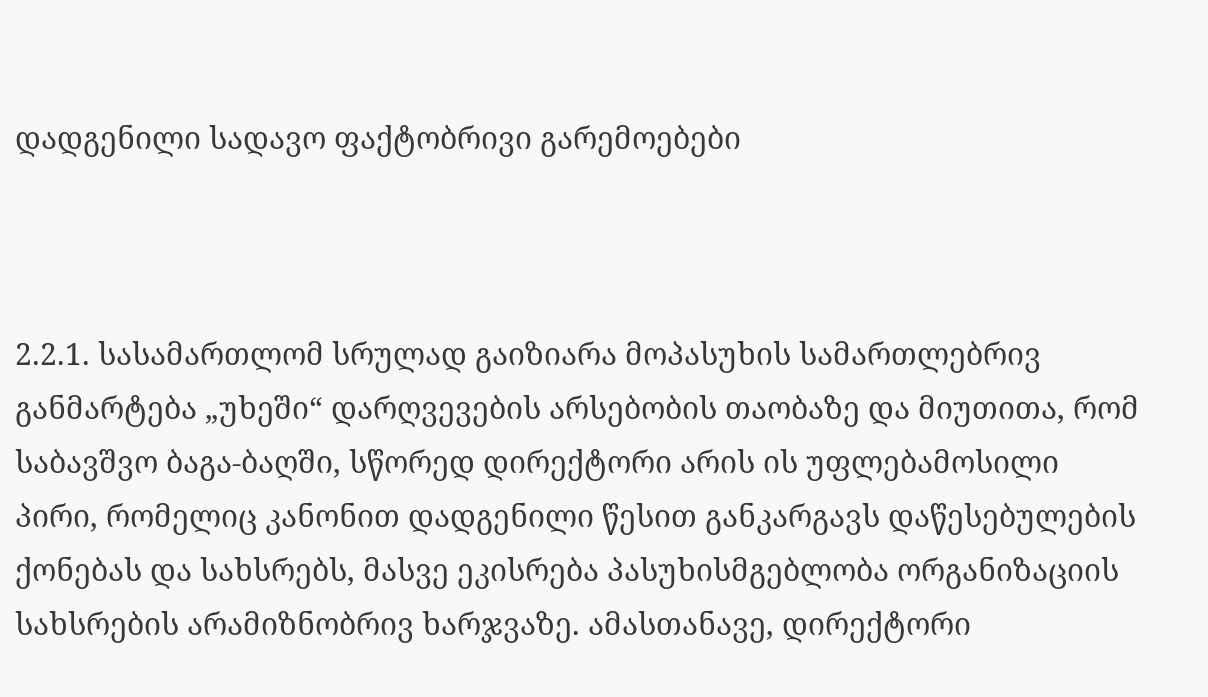დადგენილი სადავო ფაქტობრივი გარემოებები



2.2.1. სასამართლომ სრულად გაიზიარა მოპასუხის სამართლებრივ განმარტება „უხეში“ დარღვევების არსებობის თაობაზე და მიუთითა, რომ საბავშვო ბაგა-ბაღში, სწორედ დირექტორი არის ის უფლებამოსილი პირი, რომელიც კანონით დადგენილი წესით განკარგავს დაწესებულების ქონებას და სახსრებს, მასვე ეკისრება პასუხისმგებლობა ორგანიზაციის სახსრების არამიზნობრივ ხარჯვაზე. ამასთანავე, დირექტორი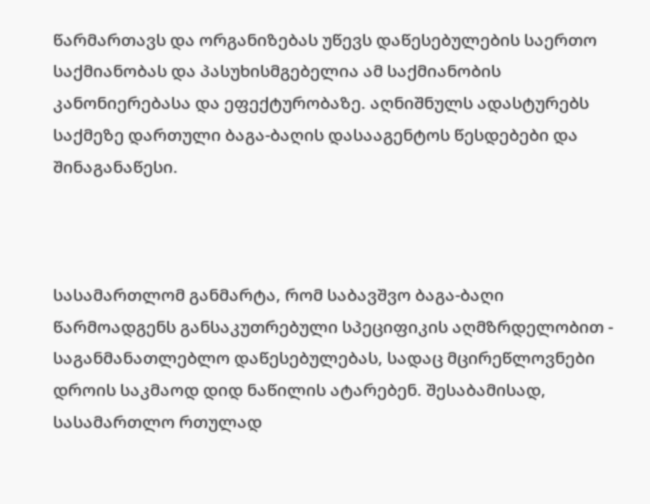წარმართავს და ორგანიზებას უწევს დაწესებულების საერთო საქმიანობას და პასუხისმგებელია ამ საქმიანობის კანონიერებასა და ეფექტურობაზე. აღნიშნულს ადასტურებს საქმეზე დართული ბაგა-ბაღის დასააგენტოს წესდებები და შინაგანაწესი.



სასამართლომ განმარტა, რომ საბავშვო ბაგა-ბაღი წარმოადგენს განსაკუთრებული სპეციფიკის აღმზრდელობით - საგანმანათლებლო დაწესებულებას, სადაც მცირეწლოვნები დროის საკმაოდ დიდ ნაწილის ატარებენ. შესაბამისად, სასამართლო რთულად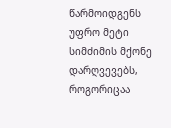წარმოიდგენს უფრო მეტი სიმძიმის მქონე დარღვევებს, როგორიცაა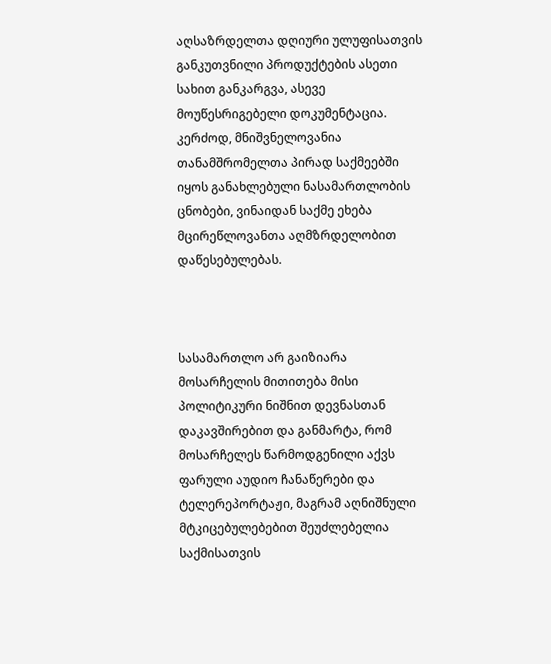აღსაზრდელთა დღიური ულუფისათვის განკუთვნილი პროდუქტების ასეთი სახით განკარგვა, ასევე მოუწესრიგებელი დოკუმენტაცია. კერძოდ, მნიშვნელოვანია თანამშრომელთა პირად საქმეებში იყოს განახლებული ნასამართლობის ცნობები, ვინაიდან საქმე ეხება მცირეწლოვანთა აღმზრდელობით დაწესებულებას.



სასამართლო არ გაიზიარა მოსარჩელის მითითება მისი პოლიტიკური ნიშნით დევნასთან დაკავშირებით და განმარტა, რომ მოსარჩელეს წარმოდგენილი აქვს ფარული აუდიო ჩანაწერები და ტელერეპორტაჟი, მაგრამ აღნიშნული მტკიცებულებებით შეუძლებელია საქმისათვის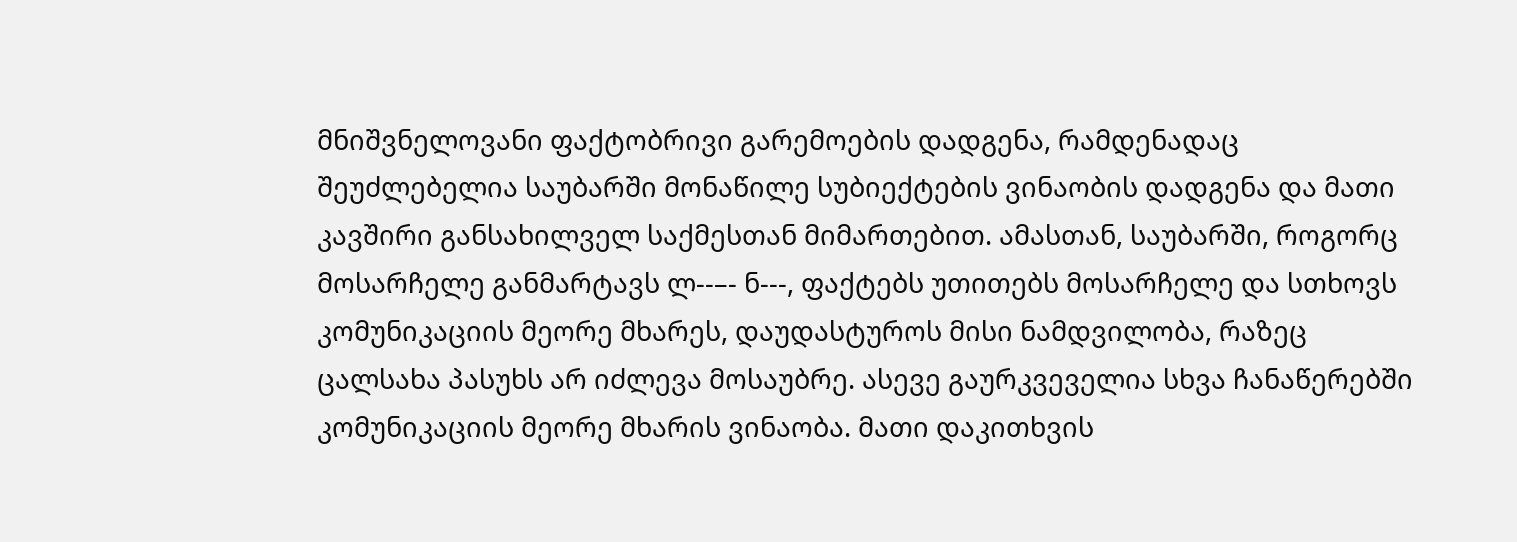მნიშვნელოვანი ფაქტობრივი გარემოების დადგენა, რამდენადაც შეუძლებელია საუბარში მონაწილე სუბიექტების ვინაობის დადგენა და მათი კავშირი განსახილველ საქმესთან მიმართებით. ამასთან, საუბარში, როგორც მოსარჩელე განმარტავს ლ--–- ნ---, ფაქტებს უთითებს მოსარჩელე და სთხოვს კომუნიკაციის მეორე მხარეს, დაუდასტუროს მისი ნამდვილობა, რაზეც ცალსახა პასუხს არ იძლევა მოსაუბრე. ასევე გაურკვეველია სხვა ჩანაწერებში კომუნიკაციის მეორე მხარის ვინაობა. მათი დაკითხვის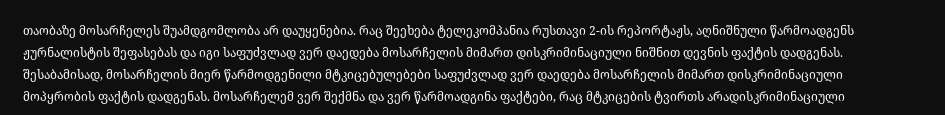თაობაზე მოსარჩელეს შუამდგომლობა არ დაუყენებია. რაც შეეხება ტელეკომპანია რუსთავი 2-ის რეპორტაჟს, აღნიშნული წარმოადგენს ჟურნალისტის შეფასებას და იგი საფუძვლად ვერ დაედება მოსარჩელის მიმართ დისკრიმინაციული ნიშნით დევნის ფაქტის დადგენას. შესაბამისად, მოსარჩელის მიერ წარმოდგენილი მტკიცებულებები საფუძვლად ვერ დაედება მოსარჩელის მიმართ დისკრიმინაციული მოპყრობის ფაქტის დადგენას. მოსარჩელემ ვერ შექმნა და ვერ წარმოადგინა ფაქტები, რაც მტკიცების ტვირთს არადისკრიმინაციული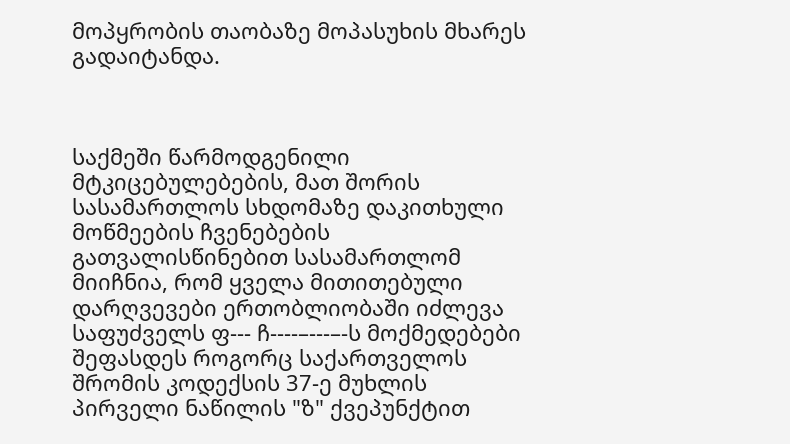მოპყრობის თაობაზე მოპასუხის მხარეს გადაიტანდა.



საქმეში წარმოდგენილი მტკიცებულებების, მათ შორის სასამართლოს სხდომაზე დაკითხული მოწმეების ჩვენებების გათვალისწინებით სასამართლომ მიიჩნია, რომ ყველა მითითებული დარღვევები ერთობლიობაში იძლევა საფუძველს ფ--- ჩ----–---–-ს მოქმედებები შეფასდეს როგორც საქართველოს შრომის კოდექსის 37-ე მუხლის პირველი ნაწილის "ზ" ქვეპუნქტით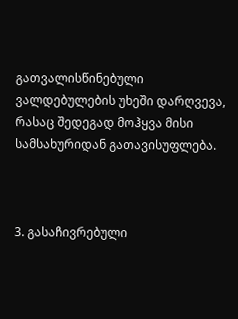გათვალისწინებული ვალდებულების უხეში დარღვევა, რასაც შედეგად მოჰყვა მისი სამსახურიდან გათავისუფლება.



3. გასაჩივრებული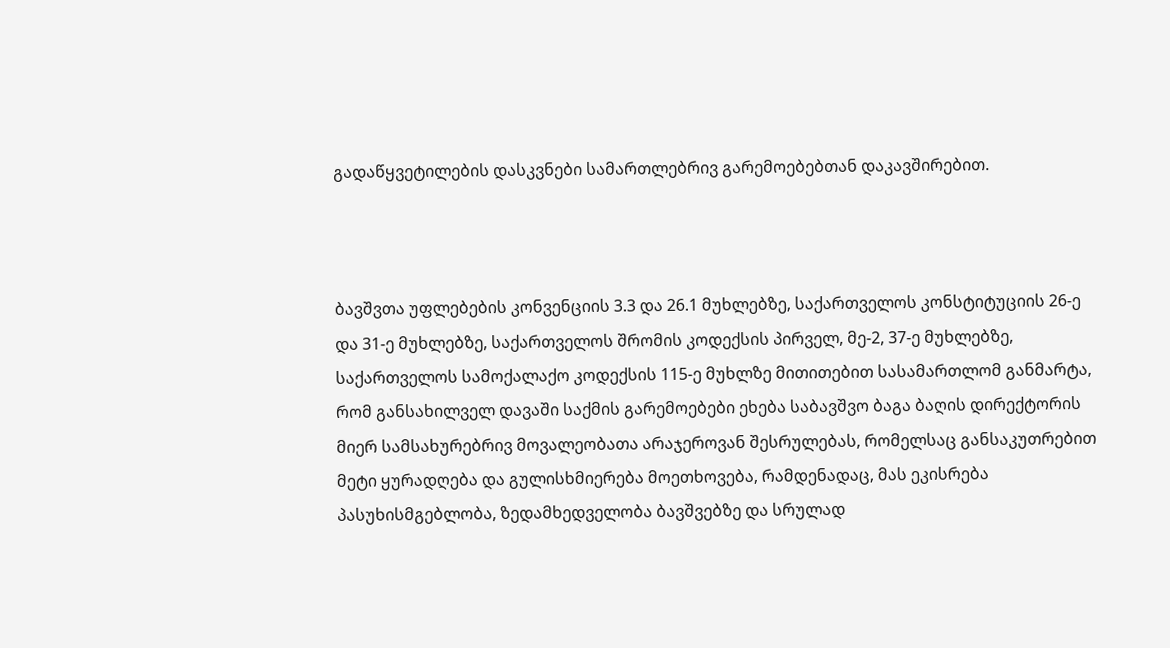გადაწყვეტილების დასკვნები სამართლებრივ გარემოებებთან დაკავშირებით.



ბავშვთა უფლებების კონვენციის 3.3 და 26.1 მუხლებზე, საქართველოს კონსტიტუციის 26-ე და 31-ე მუხლებზე, საქართველოს შრომის კოდექსის პირველ, მე-2, 37-ე მუხლებზე, საქართველოს სამოქალაქო კოდექსის 115-ე მუხლზე მითითებით სასამართლომ განმარტა, რომ განსახილველ დავაში საქმის გარემოებები ეხება საბავშვო ბაგა ბაღის დირექტორის მიერ სამსახურებრივ მოვალეობათა არაჯეროვან შესრულებას, რომელსაც განსაკუთრებით მეტი ყურადღება და გულისხმიერება მოეთხოვება, რამდენადაც, მას ეკისრება პასუხისმგებლობა, ზედამხედველობა ბავშვებზე და სრულად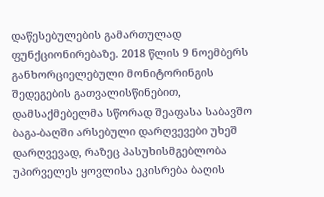დაწესებულების გამართულად ფუნქციონირებაზე. 2018 წლის 9 ნოემბერს განხორციელებული მონიტორინგის შედეგების გათვალისწინებით, დამსაქმებელმა სწორად შეაფასა საბავშო ბაგა-ბაღში არსებული დარღვევები უხეშ დარღვევად, რაზეც პასუხისმგებლობა უპირველეს ყოვლისა ეკისრება ბაღის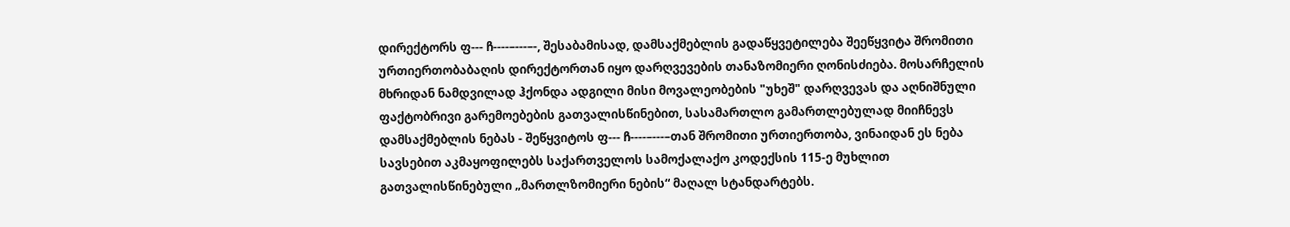დირექტორს ფ--- ჩ----–---–-, შესაბამისად, დამსაქმებლის გადაწყვეტილება შეეწყვიტა შრომითი ურთიერთობაბაღის დირექტორთან იყო დარღვევების თანაზომიერი ღონისძიება. მოსარჩელის მხრიდან ნამდვილად ჰქონდა ადგილი მისი მოვალეობების "უხეშ" დარღვევას და აღნიშნული ფაქტობრივი გარემოებების გათვალისწინებით, სასამართლო გამართლებულად მიიჩნევს დამსაქმებლის ნებას - შეწყვიტოს ფ--- ჩ----–---–თან შრომითი ურთიერთობა, ვინაიდან ეს ნება სავსებით აკმაყოფილებს საქართველოს სამოქალაქო კოდექსის 115-ე მუხლით გათვალისწინებული „მართლზომიერი ნების“ მაღალ სტანდარტებს.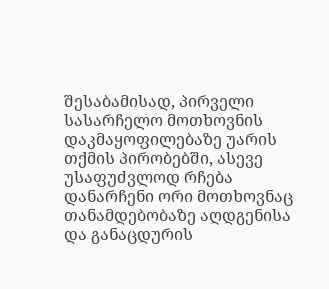შესაბამისად, პირველი სასარჩელო მოთხოვნის დაკმაყოფილებაზე უარის თქმის პირობებში, ასევე უსაფუძვლოდ რჩება დანარჩენი ორი მოთხოვნაც თანამდებობაზე აღდგენისა და განაცდურის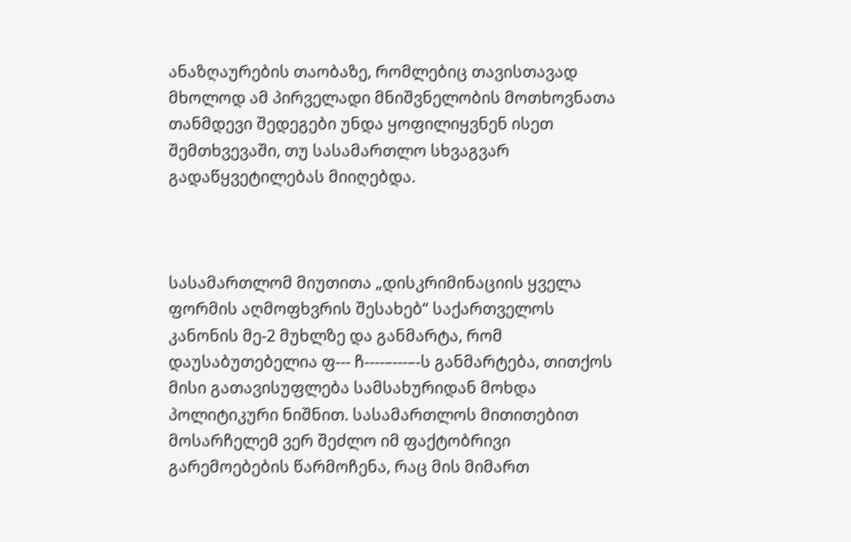ანაზღაურების თაობაზე, რომლებიც თავისთავად მხოლოდ ამ პირველადი მნიშვნელობის მოთხოვნათა თანმდევი შედეგები უნდა ყოფილიყვნენ ისეთ შემთხვევაში, თუ სასამართლო სხვაგვარ გადაწყვეტილებას მიიღებდა.



სასამართლომ მიუთითა „დისკრიმინაციის ყველა ფორმის აღმოფხვრის შესახებ“ საქართველოს კანონის მე-2 მუხლზე და განმარტა, რომ დაუსაბუთებელია ფ--- ჩ----–---–-ს განმარტება, თითქოს მისი გათავისუფლება სამსახურიდან მოხდა პოლიტიკური ნიშნით. სასამართლოს მითითებით მოსარჩელემ ვერ შეძლო იმ ფაქტობრივი გარემოებების წარმოჩენა, რაც მის მიმართ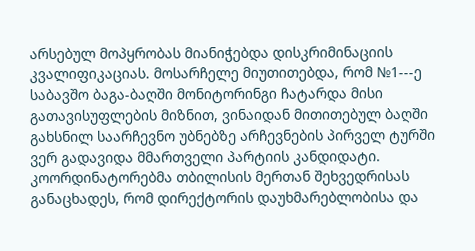არსებულ მოპყრობას მიანიჭებდა დისკრიმინაციის კვალიფიკაციას. მოსარჩელე მიუთითებდა, რომ №1---ე საბავშო ბაგა-ბაღში მონიტორინგი ჩატარდა მისი გათავისუფლების მიზნით, ვინაიდან მითითებულ ბაღში გახსნილ საარჩევნო უბნებზე არჩევნების პირველ ტურში ვერ გადავიდა მმართველი პარტიის კანდიდატი. კოორდინატორებმა თბილისის მერთან შეხვედრისას განაცხადეს, რომ დირექტორის დაუხმარებლობისა და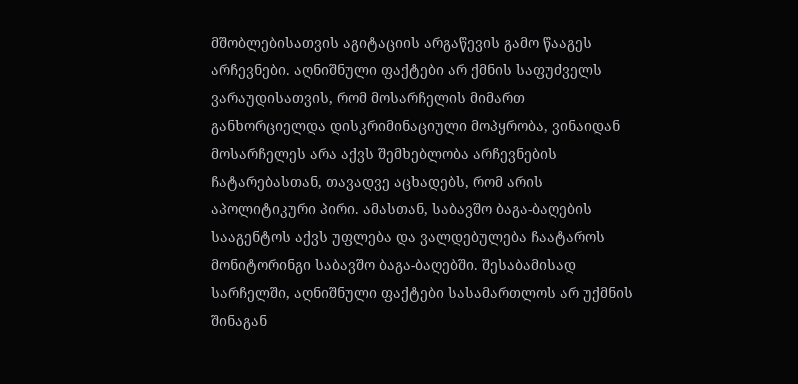მშობლებისათვის აგიტაციის არგაწევის გამო წააგეს არჩევნები. აღნიშნული ფაქტები არ ქმნის საფუძველს ვარაუდისათვის, რომ მოსარჩელის მიმართ განხორციელდა დისკრიმინაციული მოპყრობა, ვინაიდან მოსარჩელეს არა აქვს შემხებლობა არჩევნების ჩატარებასთან, თავადვე აცხადებს, რომ არის აპოლიტიკური პირი. ამასთან, საბავშო ბაგა-ბაღების სააგენტოს აქვს უფლება და ვალდებულება ჩაატაროს მონიტორინგი საბავშო ბაგა-ბაღებში. შესაბამისად სარჩელში, აღნიშნული ფაქტები სასამართლოს არ უქმნის შინაგან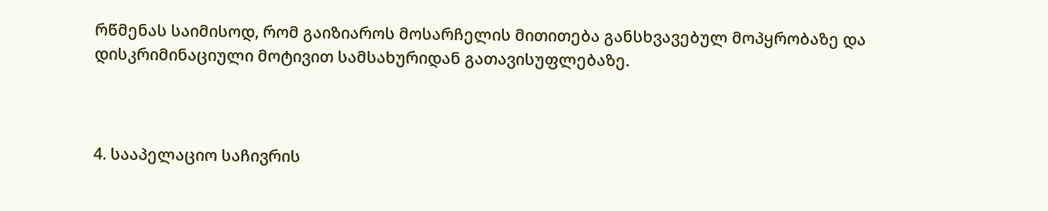რწმენას საიმისოდ, რომ გაიზიაროს მოსარჩელის მითითება განსხვავებულ მოპყრობაზე და დისკრიმინაციული მოტივით სამსახურიდან გათავისუფლებაზე.



4. სააპელაციო საჩივრის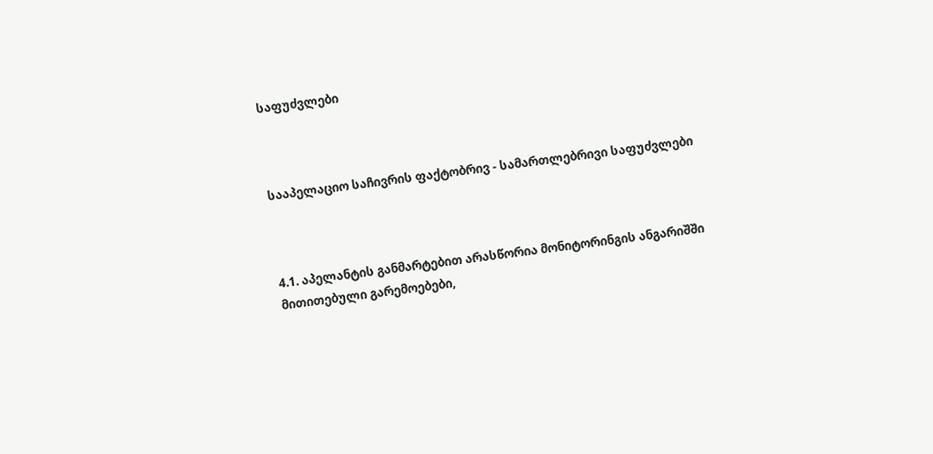საფუძვლები



სააპელაციო საჩივრის ფაქტობრივ - სამართლებრივი საფუძვლები



4.1. აპელანტის განმარტებით არასწორია მონიტორინგის ანგარიშში მითითებული გარემოებები,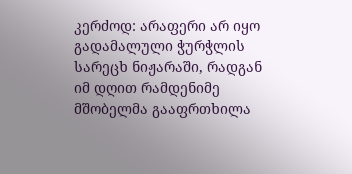კერძოდ: არაფერი არ იყო გადამალული ჭურჭლის სარეცხ ნიჟარაში, რადგან იმ დღით რამდენიმე მშობელმა გააფრთხილა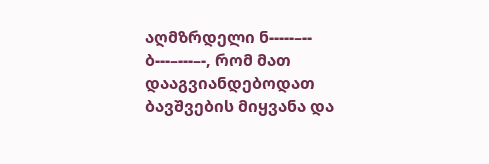აღმზრდელი ნ-----–-- ბ---–---–-, რომ მათ დააგვიანდებოდათ ბავშვების მიყვანა და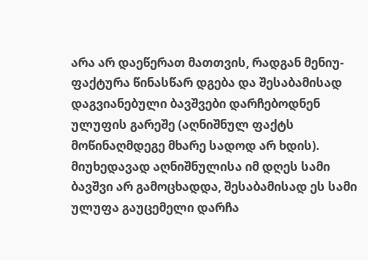არა არ დაეწერათ მათთვის, რადგან მენიუ-ფაქტურა წინასწარ დგება და შესაბამისად დაგვიანებული ბავშვები დარჩებოდნენ ულუფის გარეშე (აღნიშნულ ფაქტს მოწინაღმდეგე მხარე სადოდ არ ხდის). მიუხედავად აღნიშნულისა იმ დღეს სამი ბავშვი არ გამოცხადდა, შესაბამისად ეს სამი ულუფა გაუცემელი დარჩა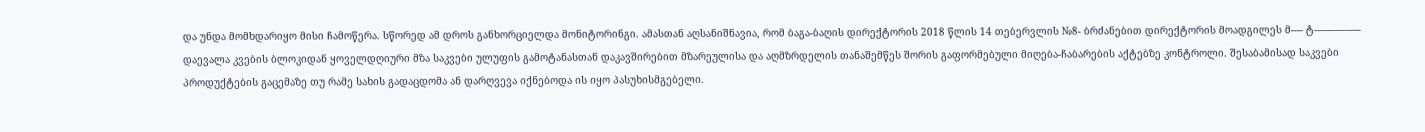და უნდა მომხდარიყო მისი ჩამოწერა. სწორედ ამ დროს განხორციელდა მონიტორინგი. ამასთან აღსანიშნავია, რომ ბაგა-ბაღის დირექტორის 2018 წლის 14 თებერვლის №8- ბრძანებით დირექტორის მოადგილეს მ---- ტ--–--–-–---–- დაევალა კვების ბლოკიდან ყოველდღიური მზა საკვები ულუფის გამოტანასთან დაკავშირებით მზარეულისა და აღმზრდელის თანაშემწეს შორის გაფორმებული მიღება-ჩაბარების აქტებზე კონტროლი. შესაბამისად საკვები პროდუქტების გაცემაზე თუ რამე სახის გადაცდომა ან დარღვევა იქნებოდა ის იყო პასუხისმგებელი.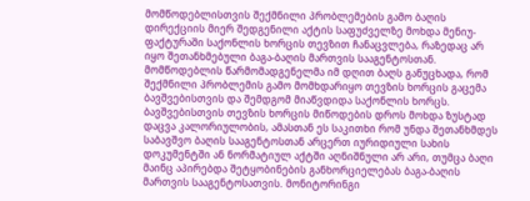მომწოდებლისთვის შექმნილი პრობლემების გამო ბაღის დირექციის მიერ შედგენილი აქტის საფუძველზე მოხდა მენიუ-ფაქტურაში საქონლის ხორცის თევზით ჩანაცვლება, რაზედაც არ იყო შეთანხმებული ბაგა-ბაღის მართვის სააგენტოსთან. მომწოდებლის წარმომადგენელმა იმ დღით ბაღს განუცხადა, რომ შექმნილი პრობლემის გამო მომხდარიყო თევზის ხორცის გაცემა ბავშვებისთვის და შემდგომ მიაწვდიდა საქონლის ხორცს. ბავშვებისთვის თევზის ხორცის მიწოდების დროს მოხდა ზუსტად დაცვა კალორიულობის, ამასთან ეს საკითხი რომ უნდა შეთანხმდეს საბავშვო ბაღის სააგენტოსთან არცერთ იურიდიული სახის დოკუმენტში ან ნორმატიულ აქტში აღნიშნული არ არი, თუმცა ბაღი მაინც აპირებდა შეტყობინების განხორციელებას ბაგა-ბაღის მართვის სააგენტოსათვის. მონიტორინგი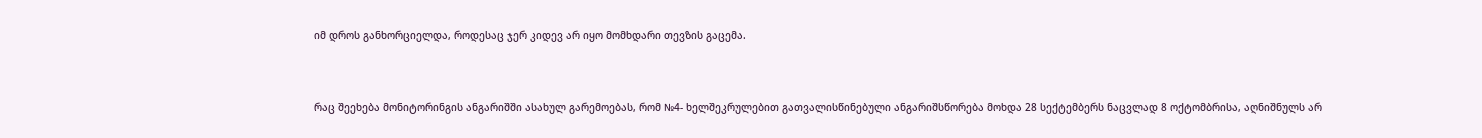იმ დროს განხორციელდა, როდესაც ჯერ კიდევ არ იყო მომხდარი თევზის გაცემა.



რაც შეეხება მონიტორინგის ანგარიშში ასახულ გარემოებას, რომ №4- ხელშეკრულებით გათვალისწინებული ანგარიშსწორება მოხდა 28 სექტემბერს ნაცვლად 8 ოქტომბრისა, აღნიშნულს არ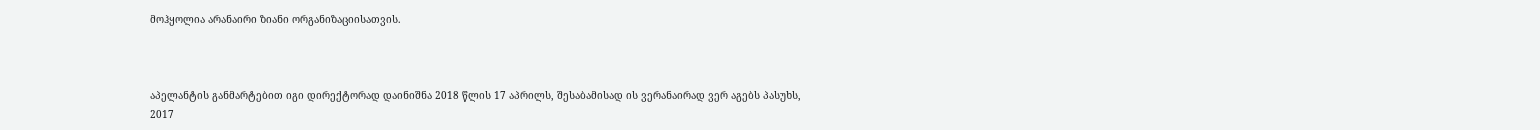მოჰყოლია არანაირი ზიანი ორგანიზაციისათვის.



აპელანტის განმარტებით იგი დირექტორად დაინიშნა 2018 წლის 17 აპრილს, შესაბამისად ის ვერანაირად ვერ აგებს პასუხს, 2017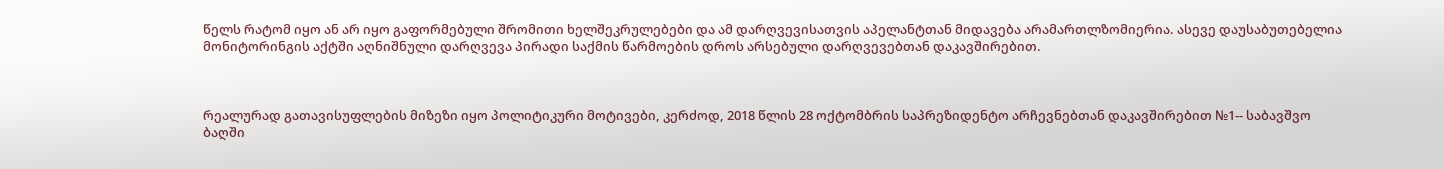წელს რატომ იყო ან არ იყო გაფორმებული შრომითი ხელშეკრულებები და ამ დარღვევისათვის აპელანტთან მიდავება არამართლზომიერია. ასევე დაუსაბუთებელია მონიტორინგის აქტში აღნიშნული დარღვევა პირადი საქმის წარმოების დროს არსებული დარღვევებთან დაკავშირებით.



რეალურად გათავისუფლების მიზეზი იყო პოლიტიკური მოტივები, კერძოდ, 2018 წლის 28 ოქტომბრის საპრეზიდენტო არჩევნებთან დაკავშირებით №1-- საბავშვო ბაღში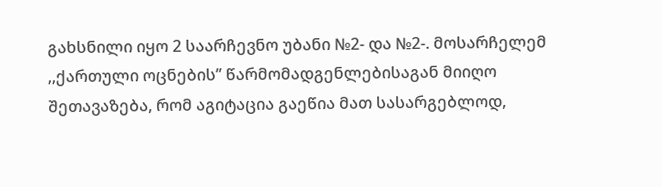გახსნილი იყო 2 საარჩევნო უბანი №2- და №2-. მოსარჩელემ ,,ქართული ოცნების’’ წარმომადგენლებისაგან მიიღო შეთავაზება, რომ აგიტაცია გაეწია მათ სასარგებლოდ,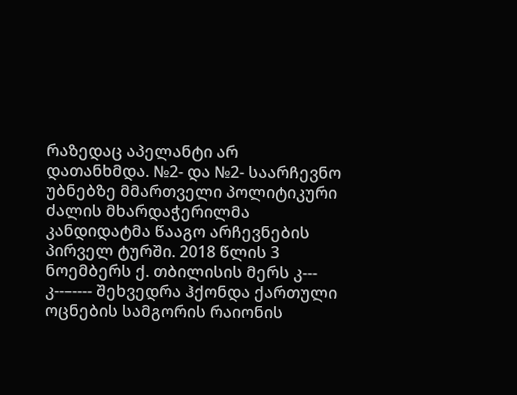რაზედაც აპელანტი არ დათანხმდა. №2- და №2- საარჩევნო უბნებზე მმართველი პოლიტიკური ძალის მხარდაჭერილმა კანდიდატმა წააგო არჩევნების პირველ ტურში. 2018 წლის 3 ნოემბერს ქ. თბილისის მერს კ--- კ--–---- შეხვედრა ჰქონდა ქართული ოცნების სამგორის რაიონის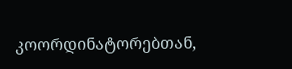კოორდინატორებთან,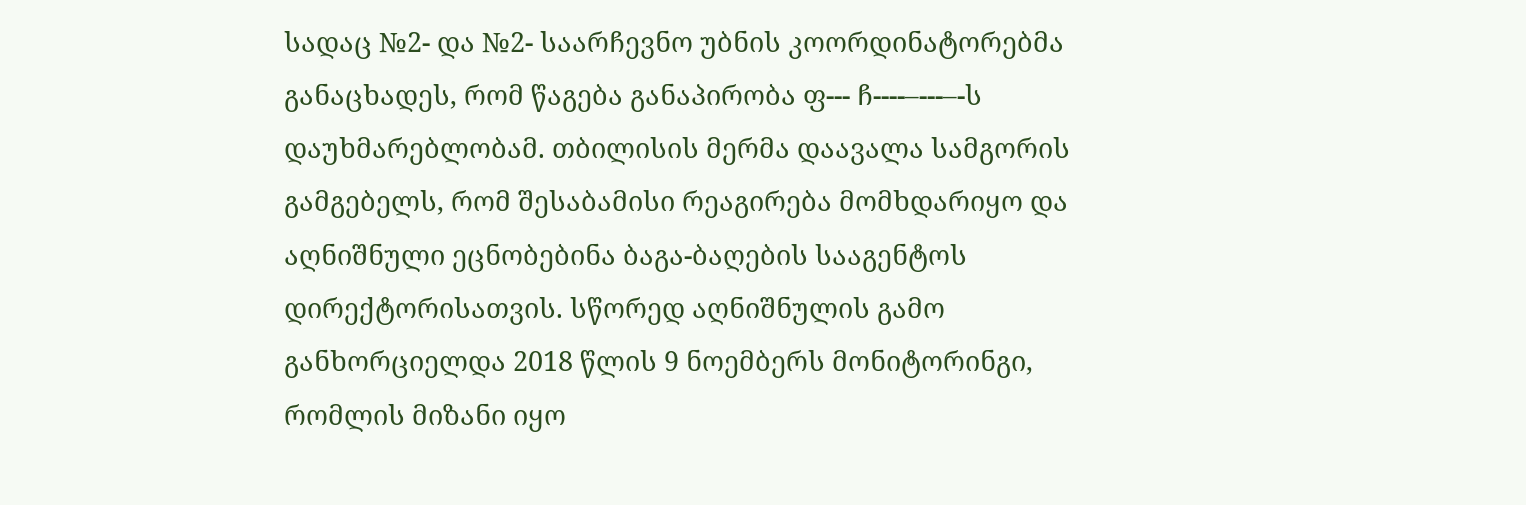სადაც №2- და №2- საარჩევნო უბნის კოორდინატორებმა განაცხადეს, რომ წაგება განაპირობა ფ--- ჩ----–---–-ს დაუხმარებლობამ. თბილისის მერმა დაავალა სამგორის გამგებელს, რომ შესაბამისი რეაგირება მომხდარიყო და აღნიშნული ეცნობებინა ბაგა-ბაღების სააგენტოს დირექტორისათვის. სწორედ აღნიშნულის გამო განხორციელდა 2018 წლის 9 ნოემბერს მონიტორინგი, რომლის მიზანი იყო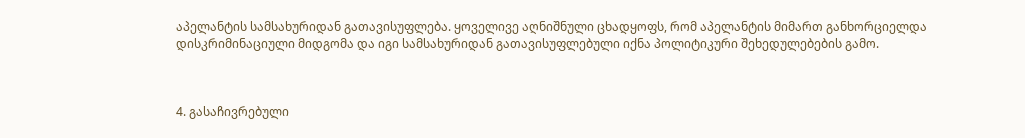აპელანტის სამსახურიდან გათავისუფლება. ყოველივე აღნიშნული ცხადყოფს, რომ აპელანტის მიმართ განხორციელდა დისკრიმინაციული მიდგომა და იგი სამსახურიდან გათავისუფლებული იქნა პოლიტიკური შეხედულებების გამო.



4. გასაჩივრებული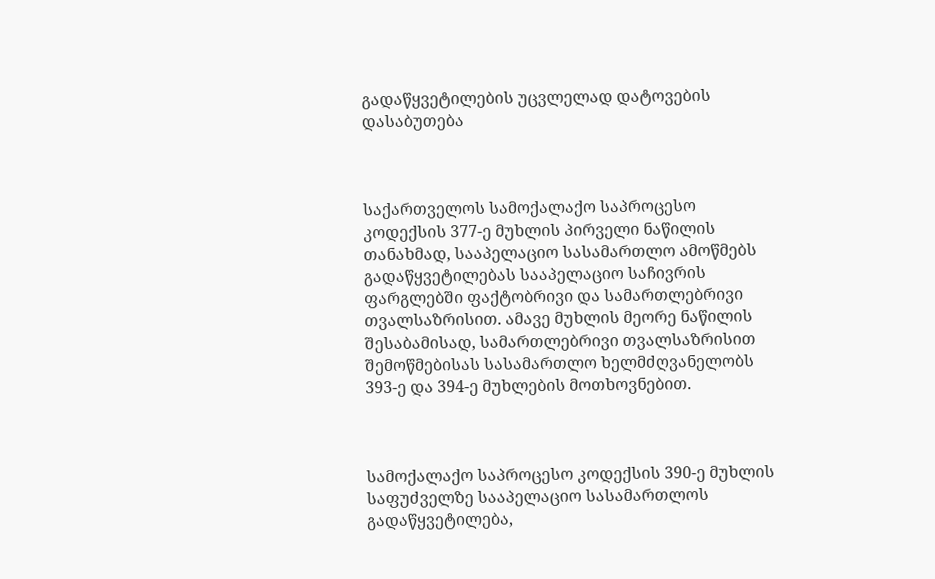გადაწყვეტილების უცვლელად დატოვების დასაბუთება



საქართველოს სამოქალაქო საპროცესო კოდექსის 377-ე მუხლის პირველი ნაწილის თანახმად, სააპელაციო სასამართლო ამოწმებს გადაწყვეტილებას სააპელაციო საჩივრის ფარგლებში ფაქტობრივი და სამართლებრივი თვალსაზრისით. ამავე მუხლის მეორე ნაწილის შესაბამისად, სამართლებრივი თვალსაზრისით შემოწმებისას სასამართლო ხელმძღვანელობს 393-ე და 394-ე მუხლების მოთხოვნებით.



სამოქალაქო საპროცესო კოდექსის 390-ე მუხლის საფუძველზე სააპელაციო სასამართლოს გადაწყვეტილება,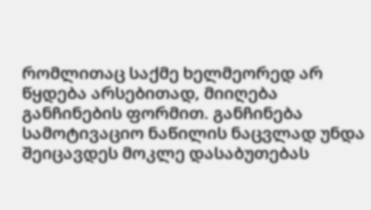რომლითაც საქმე ხელმეორედ არ წყდება არსებითად, მიიღება განჩინების ფორმით. განჩინება სამოტივაციო ნაწილის ნაცვლად უნდა შეიცავდეს მოკლე დასაბუთებას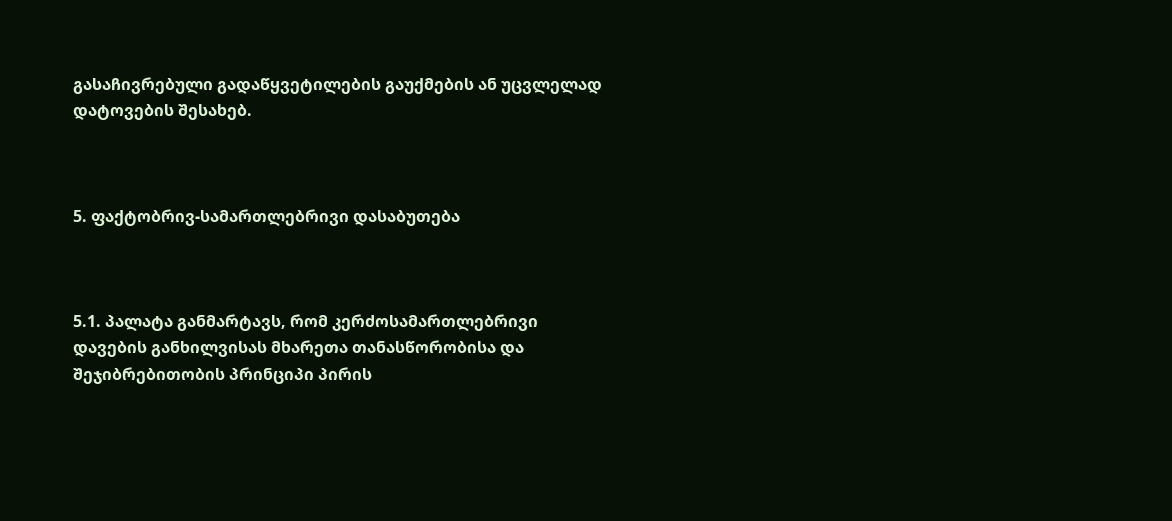გასაჩივრებული გადაწყვეტილების გაუქმების ან უცვლელად დატოვების შესახებ.



5. ფაქტობრივ-სამართლებრივი დასაბუთება



5.1. პალატა განმარტავს, რომ კერძოსამართლებრივი დავების განხილვისას მხარეთა თანასწორობისა და შეჯიბრებითობის პრინციპი პირის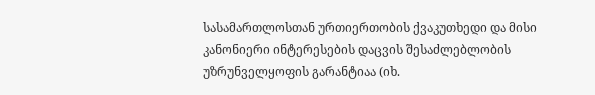სასამართლოსთან ურთიერთობის ქვაკუთხედი და მისი კანონიერი ინტერესების დაცვის შესაძლებლობის უზრუნველყოფის გარანტიაა (იხ.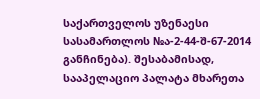საქართველოს უზენაესი სასამართლოს №ა-2-44-შ-67-2014 განჩინება). შესაბამისად, სააპელაციო პალატა მხარეთა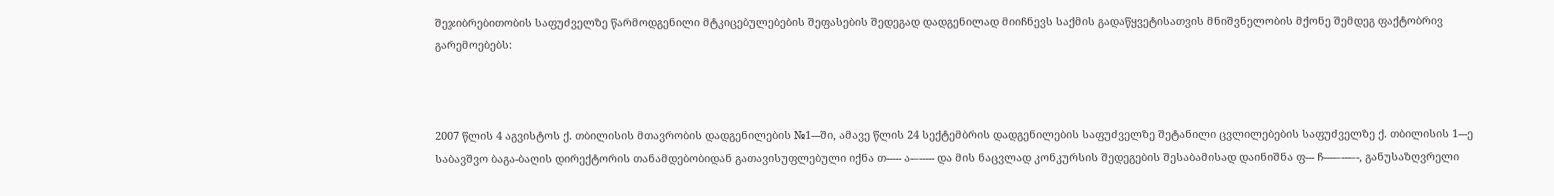შეჯიბრებითობის საფუძველზე წარმოდგენილი მტკიცებულებების შეფასების შედეგად დადგენილად მიიჩნევს საქმის გადაწყვეტისათვის მნიშვნელობის მქონე შემდეგ ფაქტობრივ გარემოებებს:



2007 წლის 4 აგვისტოს ქ. თბილისის მთავრობის დადგენილების №1---ში, ამავე წლის 24 სექტემბრის დადგენილების საფუძველზე შეტანილი ცვლილებების საფუძველზე ქ. თბილისის 1---ე საბავშვო ბაგა-ბაღის დირექტორის თანამდებობიდან გათავისუფლებული იქნა თ----- ა-–----- და მის ნაცვლად კონკურსის შედეგების შესაბამისად დაინიშნა ფ--- ჩ----–---–-, განუსაზღვრელი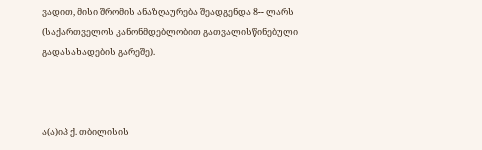ვადით, მისი შრომის ანაზღაურება შეადგენდა 8-- ლარს (საქართველოს კანონმდებლობით გათვალისწინებული გადასახადების გარეშე).



ა(ა)იპ ქ. თბილისის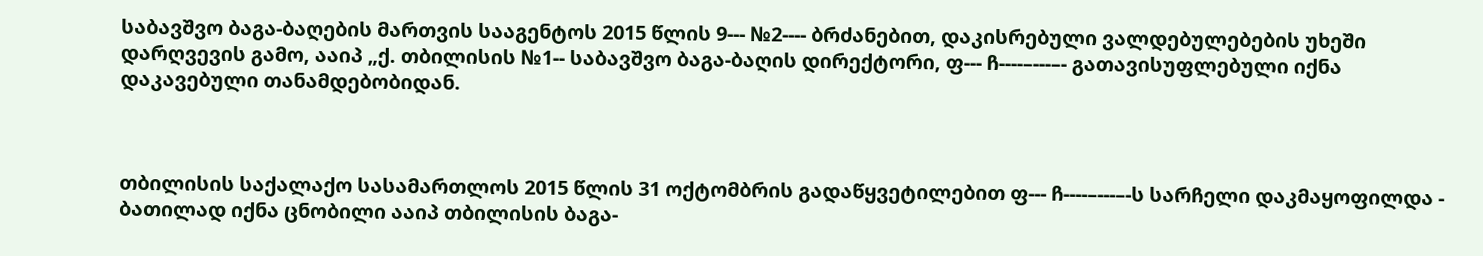საბავშვო ბაგა-ბაღების მართვის სააგენტოს 2015 წლის 9--- №2---- ბრძანებით, დაკისრებული ვალდებულებების უხეში დარღვევის გამო, ააიპ „ქ. თბილისის №1-- საბავშვო ბაგა-ბაღის დირექტორი, ფ--- ჩ----–---–- გათავისუფლებული იქნა დაკავებული თანამდებობიდან.



თბილისის საქალაქო სასამართლოს 2015 წლის 31 ოქტომბრის გადაწყვეტილებით ფ--- ჩ----–---–-ს სარჩელი დაკმაყოფილდა - ბათილად იქნა ცნობილი ააიპ თბილისის ბაგა-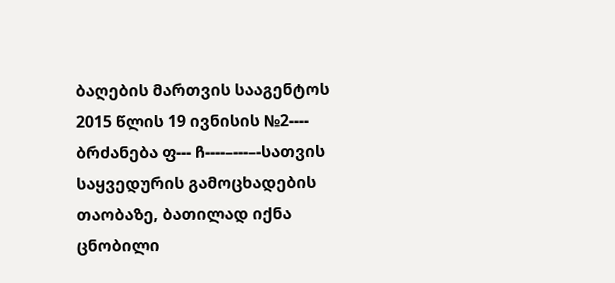ბაღების მართვის სააგენტოს 2015 წლის 19 ივნისის №2---- ბრძანება ფ--- ჩ----–---–-სათვის საყვედურის გამოცხადების თაობაზე, ბათილად იქნა ცნობილი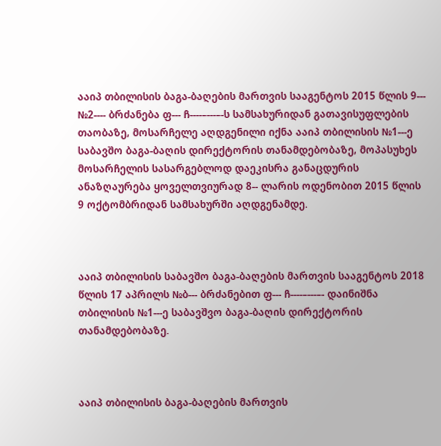ააიპ თბილისის ბაგა-ბაღების მართვის სააგენტოს 2015 წლის 9--- №2---- ბრძანება ფ--- ჩ----–---–-ს სამსახურიდან გათავისუფლების თაობაზე, მოსარჩელე აღდგენილი იქნა ააიპ თბილისის №1---ე საბავშო ბაგა-ბაღის დირექტორის თანამდებობაზე, მოპასუხეს მოსარჩელის სასარგებლოდ დაეკისრა განაცდურის ანაზღაურება ყოველთვიურად 8-- ლარის ოდენობით 2015 წლის 9 ოქტომბრიდან სამსახურში აღდგენამდე.



ააიპ თბილისის საბავშო ბაგა-ბაღების მართვის სააგენტოს 2018 წლის 17 აპრილს №ბ--- ბრძანებით ფ--- ჩ----–---–- დაინიშნა თბილისის №1---ე საბავშვო ბაგა-ბაღის დირექტორის თანამდებობაზე.



ააიპ თბილისის ბაგა-ბაღების მართვის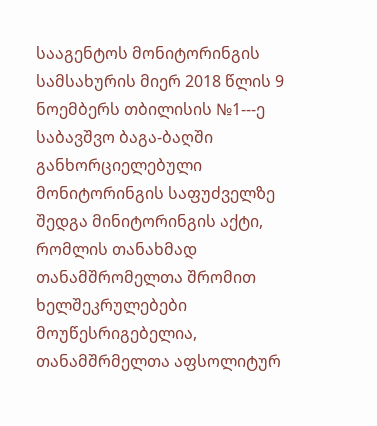სააგენტოს მონიტორინგის სამსახურის მიერ 2018 წლის 9 ნოემბერს თბილისის №1---ე საბავშვო ბაგა-ბაღში განხორციელებული მონიტორინგის საფუძველზე შედგა მინიტორინგის აქტი, რომლის თანახმად თანამშრომელთა შრომით ხელშეკრულებები მოუწესრიგებელია, თანამშრმელთა აფსოლიტურ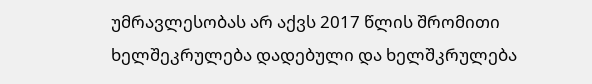უმრავლესობას არ აქვს 2017 წლის შრომითი ხელშეკრულება დადებული და ხელშკრულება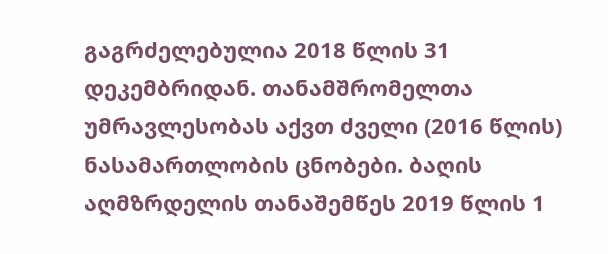გაგრძელებულია 2018 წლის 31 დეკემბრიდან. თანამშრომელთა უმრავლესობას აქვთ ძველი (2016 წლის) ნასამართლობის ცნობები. ბაღის აღმზრდელის თანაშემწეს 2019 წლის 1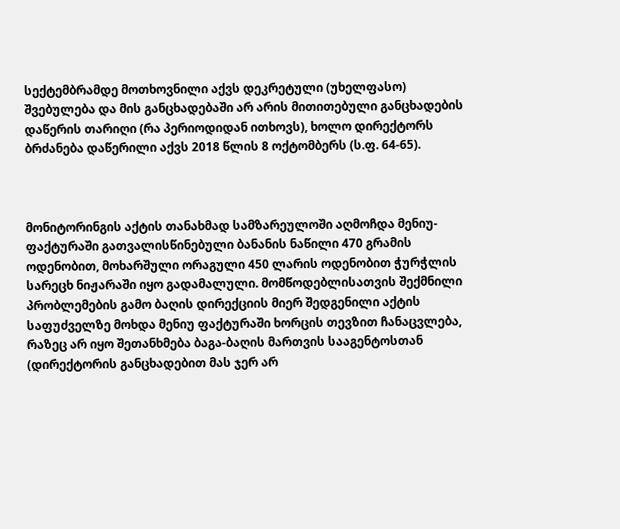სექტემბრამდე მოთხოვნილი აქვს დეკრეტული (უხელფასო) შვებულება და მის განცხადებაში არ არის მითითებული განცხადების დაწერის თარიღი (რა პერიოდიდან ითხოვს), ხოლო დირექტორს ბრძანება დაწერილი აქვს 2018 წლის 8 ოქტომბერს (ს.ფ. 64-65).



მონიტორინგის აქტის თანახმად სამზარეულოში აღმოჩდა მენიუ-ფაქტურაში გათვალისწინებული ბანანის ნაწილი 470 გრამის ოდენობით, მოხარშული ორაგული 450 ლარის ოდენობით ჭურჭლის სარეცხ ნიჟარაში იყო გადამალული. მომწოდებლისათვის შექმნილი პრობლემების გამო ბაღის დირექციის მიერ შედგენილი აქტის საფუძველზე მოხდა მენიუ ფაქტურაში ხორცის თევზით ჩანაცვლება, რაზეც არ იყო შეთანხმება ბაგა-ბაღის მართვის სააგენტოსთან (დირექტორის განცხადებით მას ჯერ არ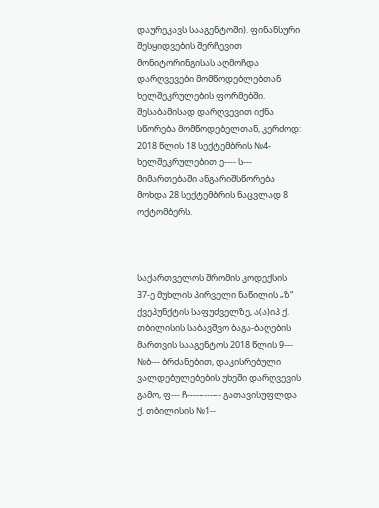დაურეკავს სააგენტოში). ფინანსური შესყიდვების შერჩევით მონიტორინგისას აღმოჩდა დარღვევები მომწოდებლებთან ხელშეკრულების ფორმებში. შესაბამისად დარღვევით იქნა სწორება მომწოდებელთან, კერძოდ: 2018 წლის 18 სექტემბრის №4- ხელშეკრულებით ე---- ს--- მიმართებაში ანგარიშსწორება მოხდა 28 სექტემბრის ნაცვლად 8 ოქტომბერს.



საქართველოს შრომის კოდექსის 37-ე მუხლის პირველი ნაწილის „ზ“ ქვეპუნქტის საფუძველზე, ა(ა)იპ ქ. თბილისის საბავშვო ბაგა-ბაღების მართვის სააგენტოს 2018 წლის 9--- №ბ--- ბრძანებით, დაკისრებული ვალდებულებების უხეში დარღვევის გამო, ფ--- ჩ----–---–- გათავისუფლდა ქ. თბილისის №1--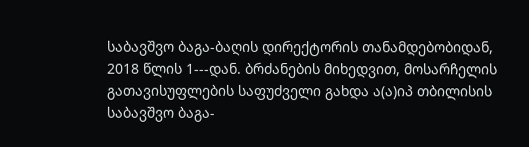საბავშვო ბაგა-ბაღის დირექტორის თანამდებობიდან, 2018 წლის 1---დან. ბრძანების მიხედვით, მოსარჩელის გათავისუფლების საფუძველი გახდა ა(ა)იპ თბილისის საბავშვო ბაგა-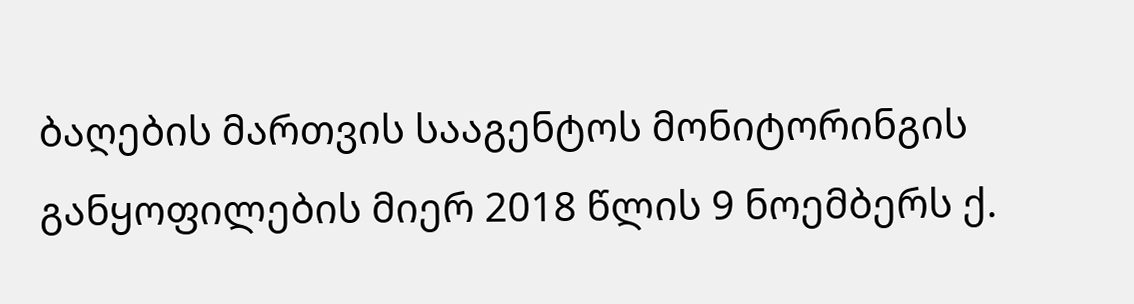ბაღების მართვის სააგენტოს მონიტორინგის განყოფილების მიერ 2018 წლის 9 ნოემბერს ქ.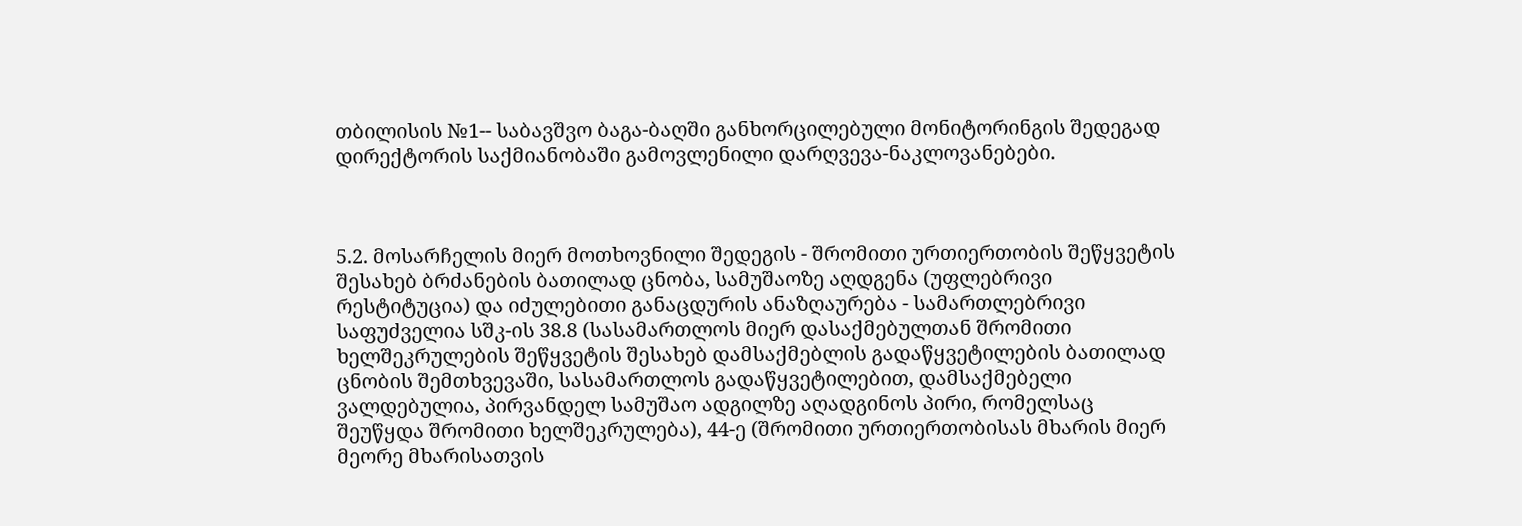თბილისის №1-- საბავშვო ბაგა-ბაღში განხორცილებული მონიტორინგის შედეგად დირექტორის საქმიანობაში გამოვლენილი დარღვევა-ნაკლოვანებები.



5.2. მოსარჩელის მიერ მოთხოვნილი შედეგის - შრომითი ურთიერთობის შეწყვეტის შესახებ ბრძანების ბათილად ცნობა, სამუშაოზე აღდგენა (უფლებრივი რესტიტუცია) და იძულებითი განაცდურის ანაზღაურება - სამართლებრივი საფუძველია სშკ-ის 38.8 (სასამართლოს მიერ დასაქმებულთან შრომითი ხელშეკრულების შეწყვეტის შესახებ დამსაქმებლის გადაწყვეტილების ბათილად ცნობის შემთხვევაში, სასამართლოს გადაწყვეტილებით, დამსაქმებელი ვალდებულია, პირვანდელ სამუშაო ადგილზე აღადგინოს პირი, რომელსაც შეუწყდა შრომითი ხელშეკრულება), 44-ე (შრომითი ურთიერთობისას მხარის მიერ მეორე მხარისათვის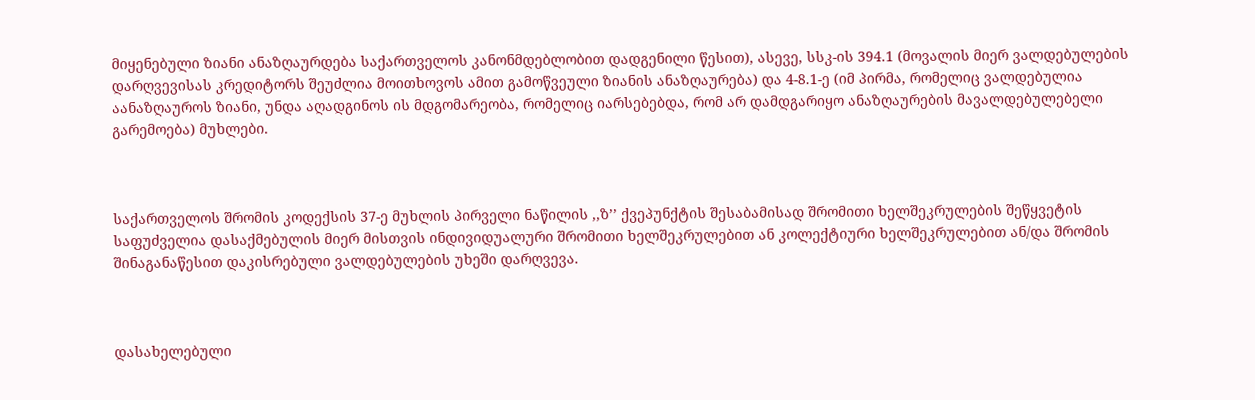მიყენებული ზიანი ანაზღაურდება საქართველოს კანონმდებლობით დადგენილი წესით), ასევე, სსკ-ის 394.1 (მოვალის მიერ ვალდებულების დარღვევისას კრედიტორს შეუძლია მოითხოვოს ამით გამოწვეული ზიანის ანაზღაურება) და 4-8.1-ე (იმ პირმა, რომელიც ვალდებულია აანაზღაუროს ზიანი, უნდა აღადგინოს ის მდგომარეობა, რომელიც იარსებებდა, რომ არ დამდგარიყო ანაზღაურების მავალდებულებელი გარემოება) მუხლები.



საქართველოს შრომის კოდექსის 37-ე მუხლის პირველი ნაწილის ,,ზ’’ ქვეპუნქტის შესაბამისად შრომითი ხელშეკრულების შეწყვეტის საფუძველია დასაქმებულის მიერ მისთვის ინდივიდუალური შრომითი ხელშეკრულებით ან კოლექტიური ხელშეკრულებით ან/და შრომის შინაგანაწესით დაკისრებული ვალდებულების უხეში დარღვევა.



დასახელებული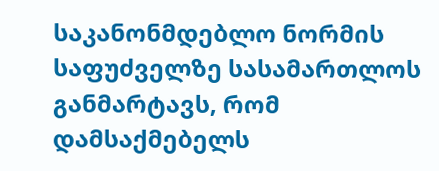საკანონმდებლო ნორმის საფუძველზე სასამართლოს განმარტავს, რომ დამსაქმებელს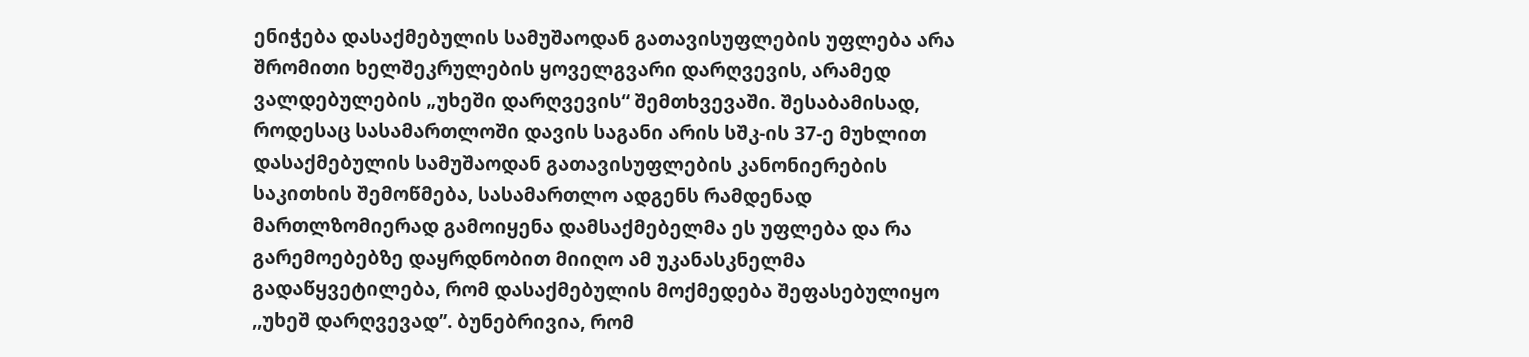ენიჭება დასაქმებულის სამუშაოდან გათავისუფლების უფლება არა შრომითი ხელშეკრულების ყოველგვარი დარღვევის, არამედ ვალდებულების „უხეში დარღვევის“ შემთხვევაში. შესაბამისად, როდესაც სასამართლოში დავის საგანი არის სშკ-ის 37-ე მუხლით დასაქმებულის სამუშაოდან გათავისუფლების კანონიერების საკითხის შემოწმება, სასამართლო ადგენს რამდენად მართლზომიერად გამოიყენა დამსაქმებელმა ეს უფლება და რა გარემოებებზე დაყრდნობით მიიღო ამ უკანასკნელმა გადაწყვეტილება, რომ დასაქმებულის მოქმედება შეფასებულიყო ,,უხეშ დარღვევად’’. ბუნებრივია, რომ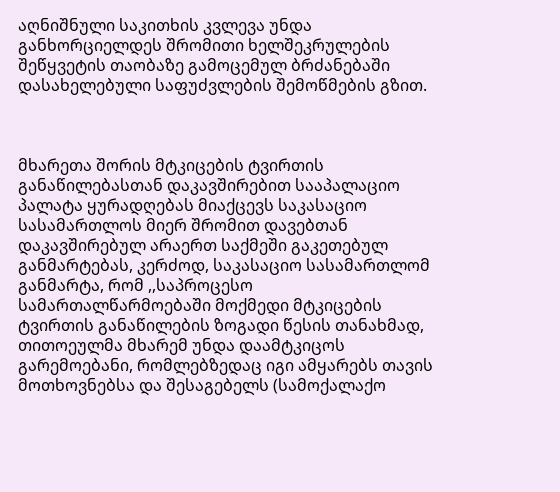აღნიშნული საკითხის კვლევა უნდა განხორციელდეს შრომითი ხელშეკრულების შეწყვეტის თაობაზე გამოცემულ ბრძანებაში დასახელებული საფუძვლების შემოწმების გზით.



მხარეთა შორის მტკიცების ტვირთის განაწილებასთან დაკავშირებით სააპალაციო პალატა ყურადღებას მიაქცევს საკასაციო სასამართლოს მიერ შრომით დავებთან დაკავშირებულ არაერთ საქმეში გაკეთებულ განმარტებას, კერძოდ, საკასაციო სასამართლომ განმარტა, რომ ,,საპროცესო სამართალწარმოებაში მოქმედი მტკიცების ტვირთის განაწილების ზოგადი წესის თანახმად, თითოეულმა მხარემ უნდა დაამტკიცოს გარემოებანი, რომლებზედაც იგი ამყარებს თავის მოთხოვნებსა და შესაგებელს (სამოქალაქო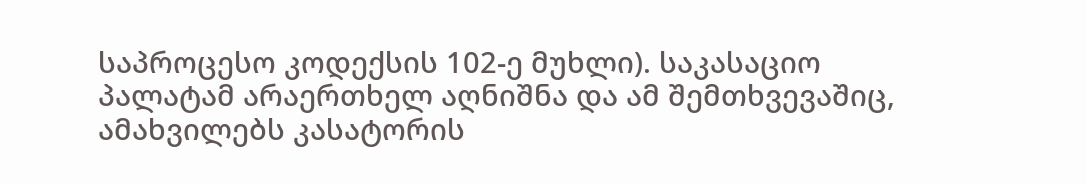საპროცესო კოდექსის 102-ე მუხლი). საკასაციო პალატამ არაერთხელ აღნიშნა და ამ შემთხვევაშიც, ამახვილებს კასატორის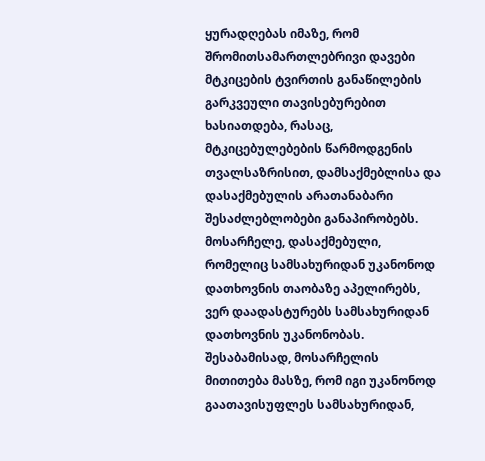ყურადღებას იმაზე, რომ შრომითსამართლებრივი დავები მტკიცების ტვირთის განაწილების გარკვეული თავისებურებით ხასიათდება, რასაც, მტკიცებულებების წარმოდგენის თვალსაზრისით, დამსაქმებლისა და დასაქმებულის არათანაბარი შესაძლებლობები განაპირობებს. მოსარჩელე, დასაქმებული, რომელიც სამსახურიდან უკანონოდ დათხოვნის თაობაზე აპელირებს, ვერ დაადასტურებს სამსახურიდან დათხოვნის უკანონობას. შესაბამისად, მოსარჩელის მითითება მასზე, რომ იგი უკანონოდ გაათავისუფლეს სამსახურიდან,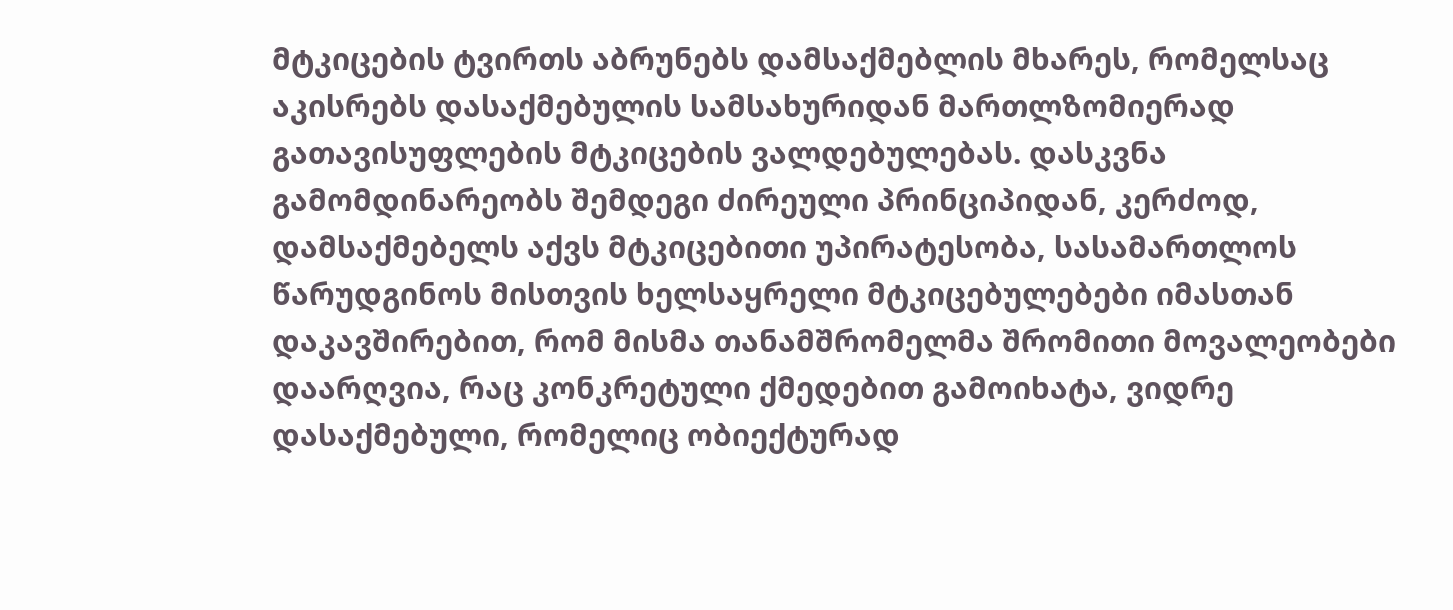მტკიცების ტვირთს აბრუნებს დამსაქმებლის მხარეს, რომელსაც აკისრებს დასაქმებულის სამსახურიდან მართლზომიერად გათავისუფლების მტკიცების ვალდებულებას. დასკვნა გამომდინარეობს შემდეგი ძირეული პრინციპიდან, კერძოდ, დამსაქმებელს აქვს მტკიცებითი უპირატესობა, სასამართლოს წარუდგინოს მისთვის ხელსაყრელი მტკიცებულებები იმასთან დაკავშირებით, რომ მისმა თანამშრომელმა შრომითი მოვალეობები დაარღვია, რაც კონკრეტული ქმედებით გამოიხატა, ვიდრე დასაქმებული, რომელიც ობიექტურად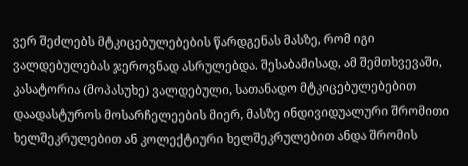ვერ შეძლებს მტკიცებულებების წარდგენას მასზე, რომ იგი ვალდებულებას ჯეროვნად ასრულებდა. შესაბამისად, ამ შემთხვევაში, კასატორია (მოპასუხე) ვალდებული, სათანადო მტკიცებულებებით დაადასტუროს მოსარჩელეების მიერ, მასზე ინდივიდუალური შრომითი ხელშეკრულებით ან კოლექტიური ხელშეკრულებით ანდა შრომის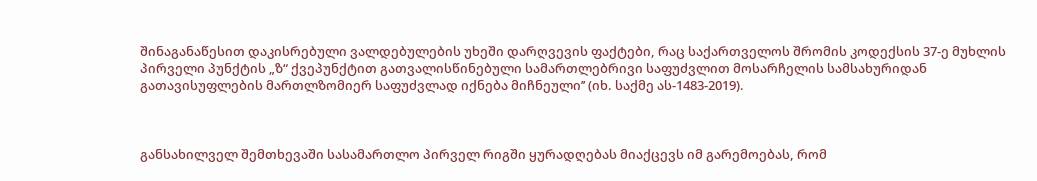შინაგანაწესით დაკისრებული ვალდებულების უხეში დარღვევის ფაქტები, რაც საქართველოს შრომის კოდექსის 37-ე მუხლის პირველი პუნქტის „ზ“ ქვეპუნქტით გათვალისწინებული სამართლებრივი საფუძვლით მოსარჩელის სამსახურიდან გათავისუფლების მართლზომიერ საფუძვლად იქნება მიჩნეული’’ (იხ. საქმე ას-1483-2019).



განსახილველ შემთხევაში სასამართლო პირველ რიგში ყურადღებას მიაქცევს იმ გარემოებას, რომ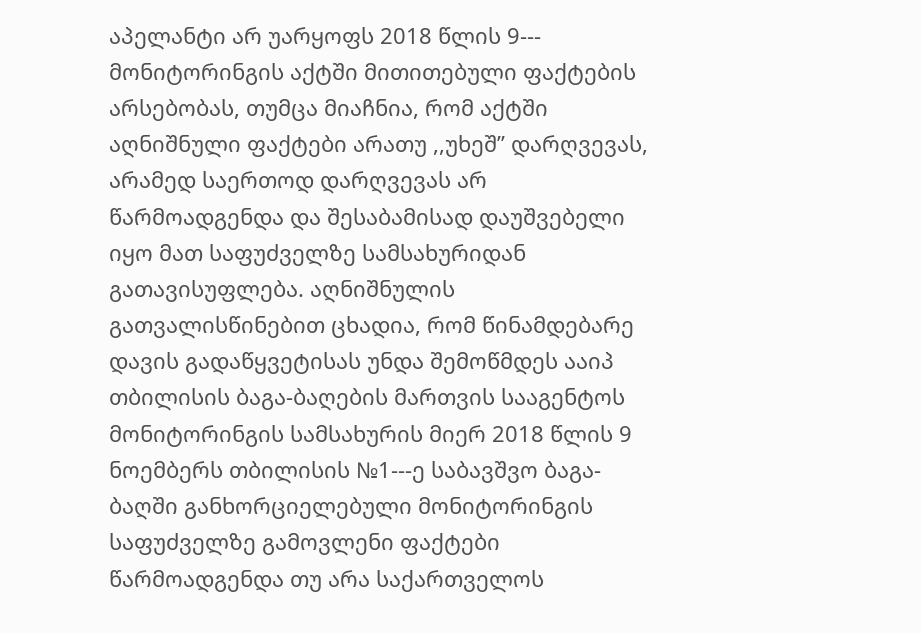აპელანტი არ უარყოფს 2018 წლის 9--- მონიტორინგის აქტში მითითებული ფაქტების არსებობას, თუმცა მიაჩნია, რომ აქტში აღნიშნული ფაქტები არათუ ,,უხეშ’’ დარღვევას, არამედ საერთოდ დარღვევას არ წარმოადგენდა და შესაბამისად დაუშვებელი იყო მათ საფუძველზე სამსახურიდან გათავისუფლება. აღნიშნულის გათვალისწინებით ცხადია, რომ წინამდებარე დავის გადაწყვეტისას უნდა შემოწმდეს ააიპ თბილისის ბაგა-ბაღების მართვის სააგენტოს მონიტორინგის სამსახურის მიერ 2018 წლის 9 ნოემბერს თბილისის №1---ე საბავშვო ბაგა-ბაღში განხორციელებული მონიტორინგის საფუძველზე გამოვლენი ფაქტები წარმოადგენდა თუ არა საქართველოს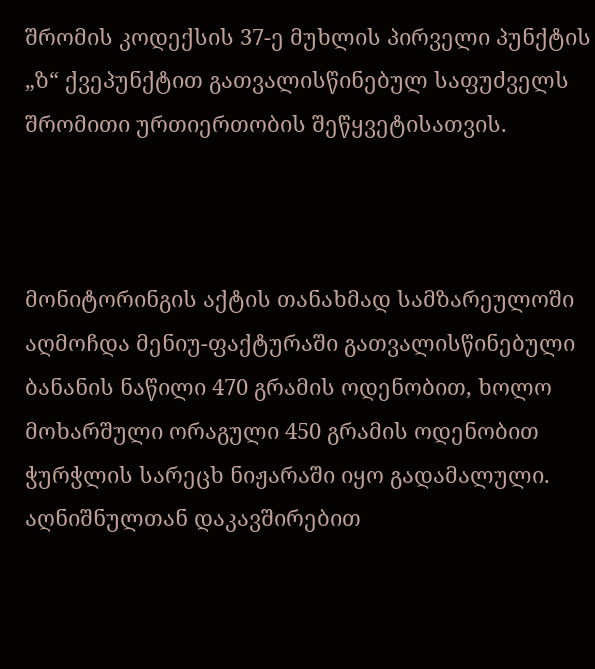შრომის კოდექსის 37-ე მუხლის პირველი პუნქტის „ზ“ ქვეპუნქტით გათვალისწინებულ საფუძველს შრომითი ურთიერთობის შეწყვეტისათვის.



მონიტორინგის აქტის თანახმად სამზარეულოში აღმოჩდა მენიუ-ფაქტურაში გათვალისწინებული ბანანის ნაწილი 470 გრამის ოდენობით, ხოლო მოხარშული ორაგული 450 გრამის ოდენობით ჭურჭლის სარეცხ ნიჟარაში იყო გადამალული. აღნიშნულთან დაკავშირებით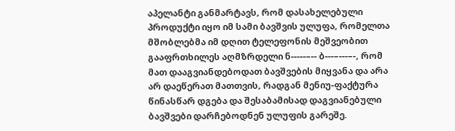აპელანტი განმარტავს, რომ დასახელებული პროდუქტი იყო იმ სამი ბავშვის ულუფა, რომელთა მშობლებმა იმ დღით ტელეფონის მეშვეობით გააფრთხილეს აღმზრდელი ნ-----–-- ბ---–---–-, რომ მათ დააგვიანდებოდათ ბავშვების მიყვანა და არა არ დაეწერათ მათთვის, რადგან მენიუ-ფაქტურა წინასწარ დგება და შესაბამისად დაგვიანებული ბავშვები დარჩებოდნენ ულუფის გარეშე.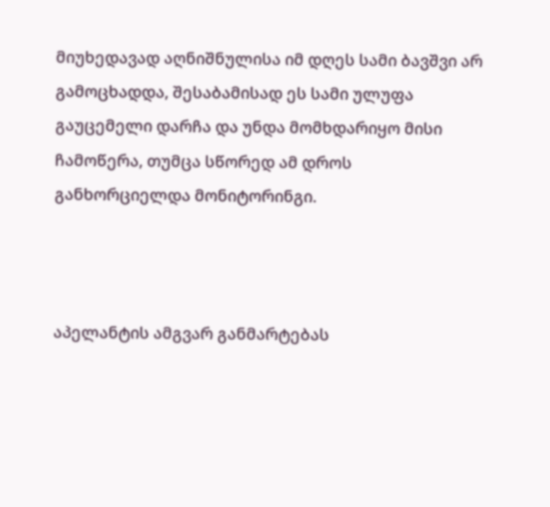მიუხედავად აღნიშნულისა იმ დღეს სამი ბავშვი არ გამოცხადდა, შესაბამისად ეს სამი ულუფა გაუცემელი დარჩა და უნდა მომხდარიყო მისი ჩამოწერა, თუმცა სწორედ ამ დროს განხორციელდა მონიტორინგი.



აპელანტის ამგვარ განმარტებას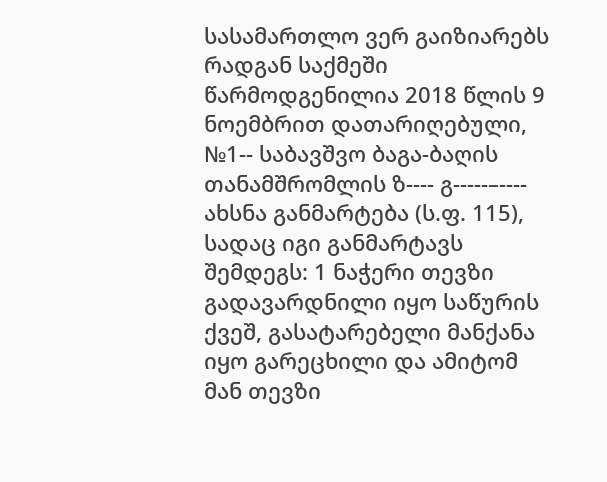სასამართლო ვერ გაიზიარებს რადგან საქმეში წარმოდგენილია 2018 წლის 9 ნოემბრით დათარიღებული, №1-- საბავშვო ბაგა-ბაღის თანამშრომლის ზ---- გ-----–---- ახსნა განმარტება (ს.ფ. 115), სადაც იგი განმარტავს შემდეგს: 1 ნაჭერი თევზი გადავარდნილი იყო საწურის ქვეშ, გასატარებელი მანქანა იყო გარეცხილი და ამიტომ მან თევზი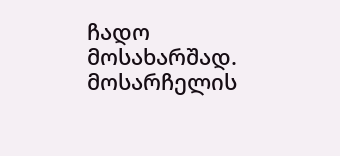ჩადო მოსახარშად. მოსარჩელის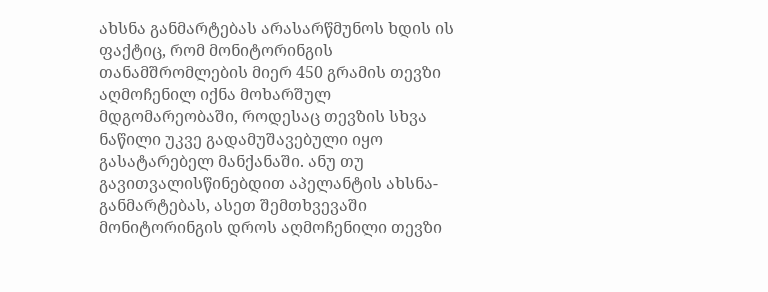ახსნა განმარტებას არასარწმუნოს ხდის ის ფაქტიც, რომ მონიტორინგის თანამშრომლების მიერ 450 გრამის თევზი აღმოჩენილ იქნა მოხარშულ მდგომარეობაში, როდესაც თევზის სხვა ნაწილი უკვე გადამუშავებული იყო გასატარებელ მანქანაში. ანუ თუ გავითვალისწინებდით აპელანტის ახსნა-განმარტებას, ასეთ შემთხვევაში მონიტორინგის დროს აღმოჩენილი თევზი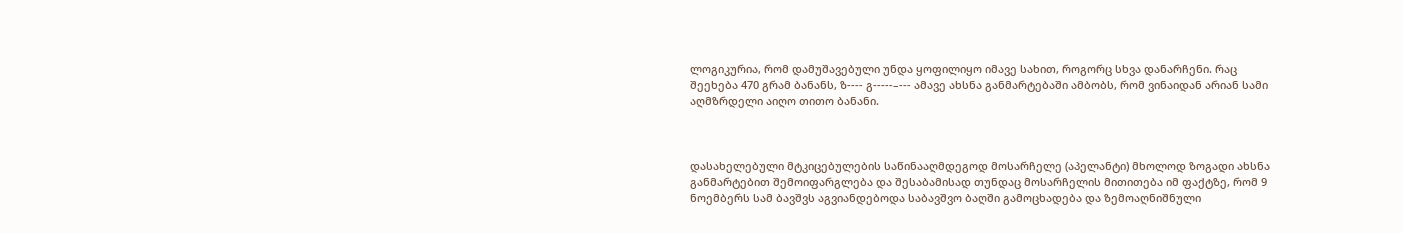ლოგიკურია, რომ დამუშავებული უნდა ყოფილიყო იმავე სახით, როგორც სხვა დანარჩენი. რაც შეეხება 470 გრამ ბანანს, ზ---- გ-----–--- ამავე ახსნა განმარტებაში ამბობს, რომ ვინაიდან არიან სამი აღმზრდელი აიღო თითო ბანანი.



დასახელებული მტკიცებულების საწინააღმდეგოდ მოსარჩელე (აპელანტი) მხოლოდ ზოგადი ახსნა განმარტებით შემოიფარგლება და შესაბამისად თუნდაც მოსარჩელის მითითება იმ ფაქტზე, რომ 9 ნოემბერს სამ ბავშვს აგვიანდებოდა საბავშვო ბაღში გამოცხადება და ზემოაღნიშნული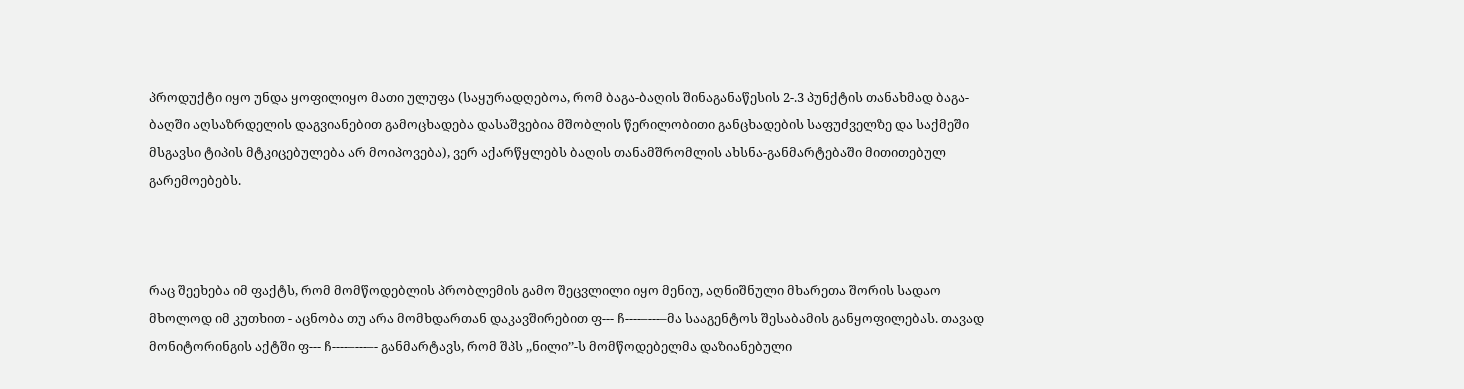პროდუქტი იყო უნდა ყოფილიყო მათი ულუფა (საყურადღებოა, რომ ბაგა-ბაღის შინაგანაწესის 2-.3 პუნქტის თანახმად ბაგა-ბაღში აღსაზრდელის დაგვიანებით გამოცხადება დასაშვებია მშობლის წერილობითი განცხადების საფუძველზე და საქმეში მსგავსი ტიპის მტკიცებულება არ მოიპოვება), ვერ აქარწყლებს ბაღის თანამშრომლის ახსნა-განმარტებაში მითითებულ გარემოებებს.



რაც შეეხება იმ ფაქტს, რომ მომწოდებლის პრობლემის გამო შეცვლილი იყო მენიუ, აღნიშნული მხარეთა შორის სადაო მხოლოდ იმ კუთხით - აცნობა თუ არა მომხდართან დაკავშირებით ფ--- ჩ----–---–მა სააგენტოს შესაბამის განყოფილებას. თავად მონიტორინგის აქტში ფ--- ჩ----–---–- განმარტავს, რომ შპს ,,ნილი’’-ს მომწოდებელმა დაზიანებული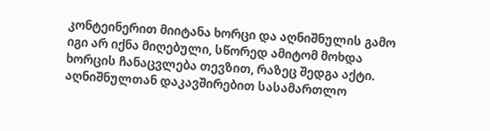კონტეინერით მიიტანა ხორცი და აღნიშნულის გამო იგი არ იქნა მიღებული, სწორედ ამიტომ მოხდა ხორცის ჩანაცვლება თევზით, რაზეც შედგა აქტი. აღნიშნულთან დაკავშირებით სასამართლო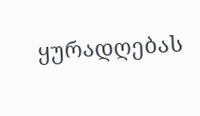ყურადღებას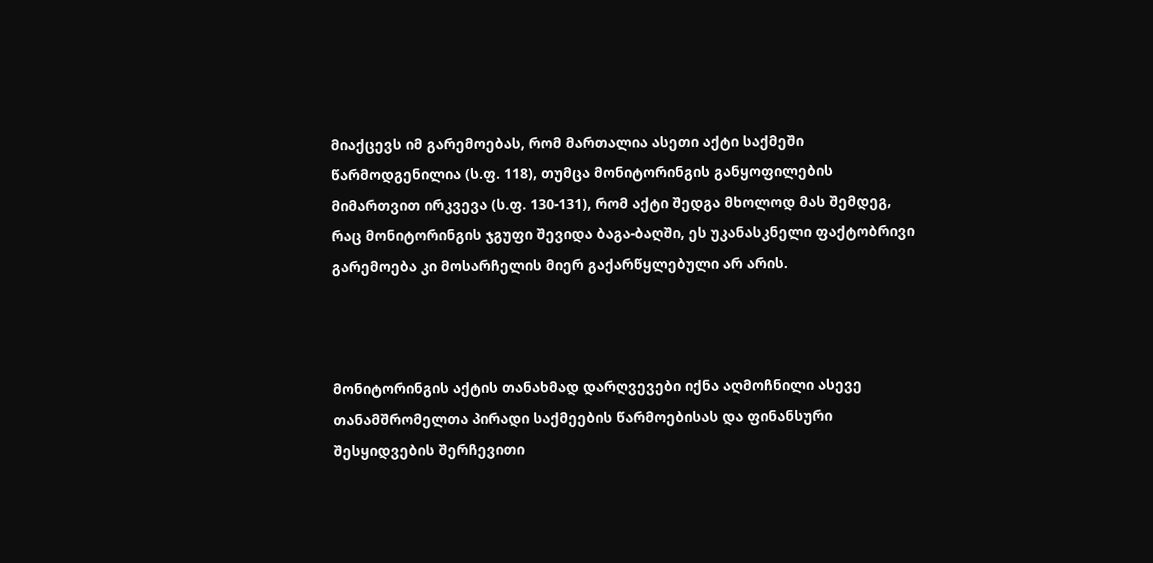მიაქცევს იმ გარემოებას, რომ მართალია ასეთი აქტი საქმეში წარმოდგენილია (ს.ფ. 118), თუმცა მონიტორინგის განყოფილების მიმართვით ირკვევა (ს.ფ. 130-131), რომ აქტი შედგა მხოლოდ მას შემდეგ, რაც მონიტორინგის ჯგუფი შევიდა ბაგა-ბაღში, ეს უკანასკნელი ფაქტობრივი გარემოება კი მოსარჩელის მიერ გაქარწყლებული არ არის.



მონიტორინგის აქტის თანახმად დარღვევები იქნა აღმოჩნილი ასევე თანამშრომელთა პირადი საქმეების წარმოებისას და ფინანსური შესყიდვების შერჩევითი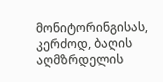მონიტორინგისას, კერძოდ, ბაღის აღმზრდელის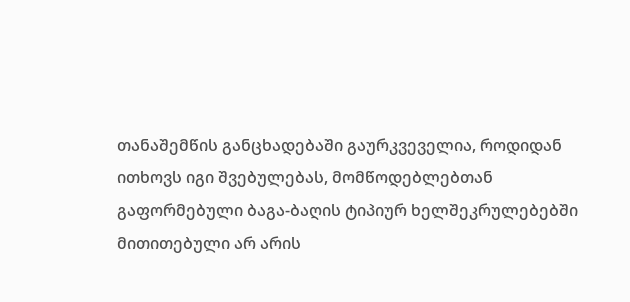თანაშემწის განცხადებაში გაურკვეველია, როდიდან ითხოვს იგი შვებულებას, მომწოდებლებთან გაფორმებული ბაგა-ბაღის ტიპიურ ხელშეკრულებებში მითითებული არ არის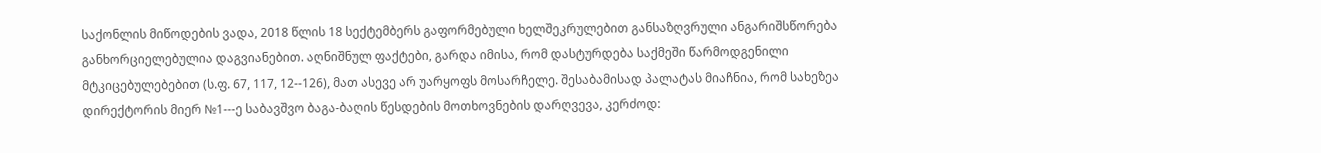საქონლის მიწოდების ვადა, 2018 წლის 18 სექტემბერს გაფორმებული ხელშეკრულებით განსაზღვრული ანგარიშსწორება განხორციელებულია დაგვიანებით. აღნიშნულ ფაქტები, გარდა იმისა, რომ დასტურდება საქმეში წარმოდგენილი მტკიცებულებებით (ს.ფ. 67, 117, 12--126), მათ ასევე არ უარყოფს მოსარჩელე. შესაბამისად პალატას მიაჩნია, რომ სახეზეა დირექტორის მიერ №1---ე საბავშვო ბაგა-ბაღის წესდების მოთხოვნების დარღვევა, კერძოდ: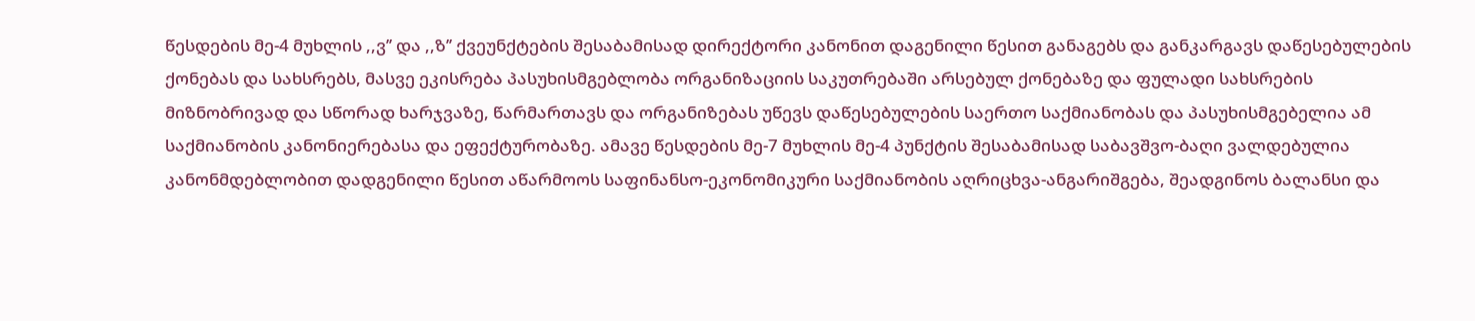წესდების მე-4 მუხლის ,,ვ’’ და ,,ზ’’ ქვეუნქტების შესაბამისად დირექტორი კანონით დაგენილი წესით განაგებს და განკარგავს დაწესებულების ქონებას და სახსრებს, მასვე ეკისრება პასუხისმგებლობა ორგანიზაციის საკუთრებაში არსებულ ქონებაზე და ფულადი სახსრების მიზნობრივად და სწორად ხარჯვაზე, წარმართავს და ორგანიზებას უწევს დაწესებულების საერთო საქმიანობას და პასუხისმგებელია ამ საქმიანობის კანონიერებასა და ეფექტურობაზე. ამავე წესდების მე-7 მუხლის მე-4 პუნქტის შესაბამისად საბავშვო-ბაღი ვალდებულია კანონმდებლობით დადგენილი წესით აწარმოოს საფინანსო-ეკონომიკური საქმიანობის აღრიცხვა-ანგარიშგება, შეადგინოს ბალანსი და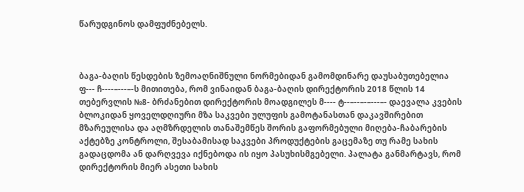წარუდგინოს დამფუძნებელს.



ბაგა-ბაღის წესდების ზემოაღნიშნული ნორმებიდან გამომდინარე დაუსაბუთებელია ფ--- ჩ----–---–-ს მითითება, რომ ვინაიდან ბაგა-ბაღის დირექტორის 2018 წლის 14 თებერვლის №8- ბრძანებით დირექტორის მოადგილეს მ---- ტ--–--–-–---–- დაევალა კვების ბლოკიდან ყოველდღიური მზა საკვები ულუფის გამოტანასთან დაკავშირებით მზარეულისა და აღმზრდელის თანაშემწეს შორის გაფორმებული მიღება-ჩაბარების აქტებზე კონტროლი, შესაბამისად საკვები პროდუქტების გაცემაზე თუ რამე სახის გადაცდომა ან დარღვევა იქნებოდა ის იყო პასუხისმგებელი. პალატა განმარტავს, რომ დირექტორის მიერ ასეთი სახის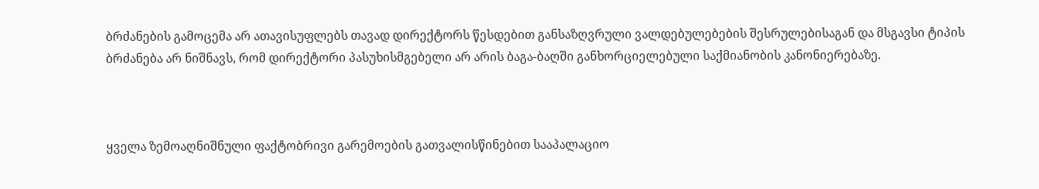ბრძანების გამოცემა არ ათავისუფლებს თავად დირექტორს წესდებით განსაზღვრული ვალდებულებების შესრულებისაგან და მსგავსი ტიპის ბრძანება არ ნიშნავს, რომ დირექტორი პასუხისმგებელი არ არის ბაგა-ბაღში განხორციელებული საქმიანობის კანონიერებაზე.



ყველა ზემოაღნიშნული ფაქტობრივი გარემოების გათვალისწინებით სააპალაციო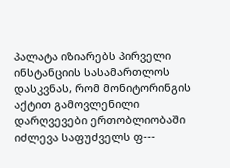პალატა იზიარებს პირველი ინსტანციის სასამართლოს დასკვნას, რომ მონიტორინგის აქტით გამოვლენილი დარღვევები ერთობლიობაში იძლევა საფუძველს ფ---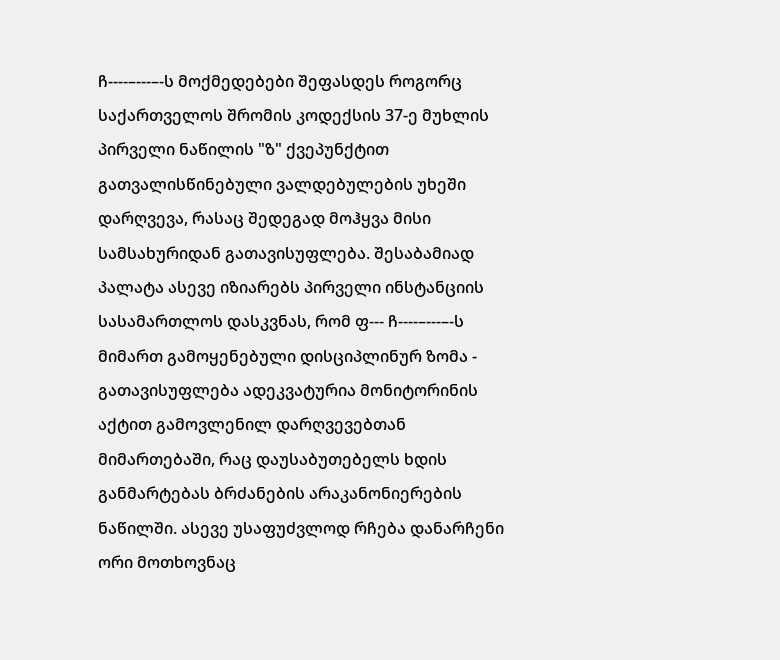ჩ----–---–-ს მოქმედებები შეფასდეს როგორც საქართველოს შრომის კოდექსის 37-ე მუხლის პირველი ნაწილის "ზ" ქვეპუნქტით გათვალისწინებული ვალდებულების უხეში დარღვევა, რასაც შედეგად მოჰყვა მისი სამსახურიდან გათავისუფლება. შესაბამიად პალატა ასევე იზიარებს პირველი ინსტანციის სასამართლოს დასკვნას, რომ ფ--- ჩ----–---–-ს მიმართ გამოყენებული დისციპლინურ ზომა - გათავისუფლება ადეკვატურია მონიტორინის აქტით გამოვლენილ დარღვევებთან მიმართებაში, რაც დაუსაბუთებელს ხდის განმარტებას ბრძანების არაკანონიერების ნაწილში. ასევე უსაფუძვლოდ რჩება დანარჩენი ორი მოთხოვნაც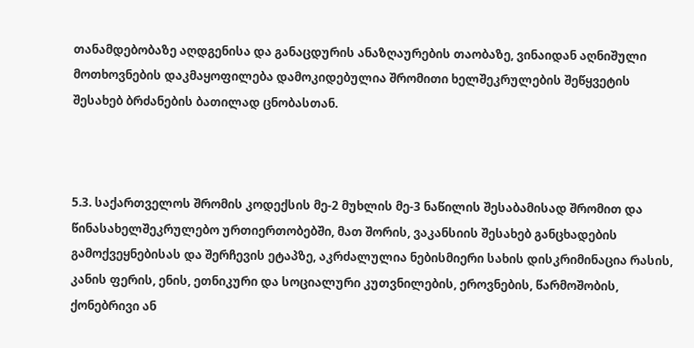თანამდებობაზე აღდგენისა და განაცდურის ანაზღაურების თაობაზე, ვინაიდან აღნიშული მოთხოვნების დაკმაყოფილება დამოკიდებულია შრომითი ხელშეკრულების შეწყვეტის შესახებ ბრძანების ბათილად ცნობასთან.



5.3. საქართველოს შრომის კოდექსის მე-2 მუხლის მე-3 ნაწილის შესაბამისად შრომით და წინასახელშეკრულებო ურთიერთობებში, მათ შორის, ვაკანსიის შესახებ განცხადების გამოქვეყნებისას და შერჩევის ეტაპზე, აკრძალულია ნებისმიერი სახის დისკრიმინაცია რასის, კანის ფერის, ენის, ეთნიკური და სოციალური კუთვნილების, ეროვნების, წარმოშობის, ქონებრივი ან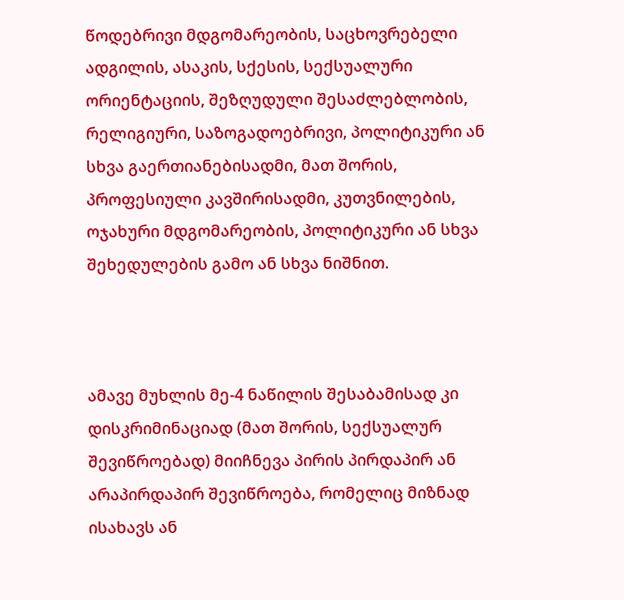წოდებრივი მდგომარეობის, საცხოვრებელი ადგილის, ასაკის, სქესის, სექსუალური ორიენტაციის, შეზღუდული შესაძლებლობის, რელიგიური, საზოგადოებრივი, პოლიტიკური ან სხვა გაერთიანებისადმი, მათ შორის, პროფესიული კავშირისადმი, კუთვნილების, ოჯახური მდგომარეობის, პოლიტიკური ან სხვა შეხედულების გამო ან სხვა ნიშნით.



ამავე მუხლის მე-4 ნაწილის შესაბამისად კი დისკრიმინაციად (მათ შორის, სექსუალურ შევიწროებად) მიიჩნევა პირის პირდაპირ ან არაპირდაპირ შევიწროება, რომელიც მიზნად ისახავს ან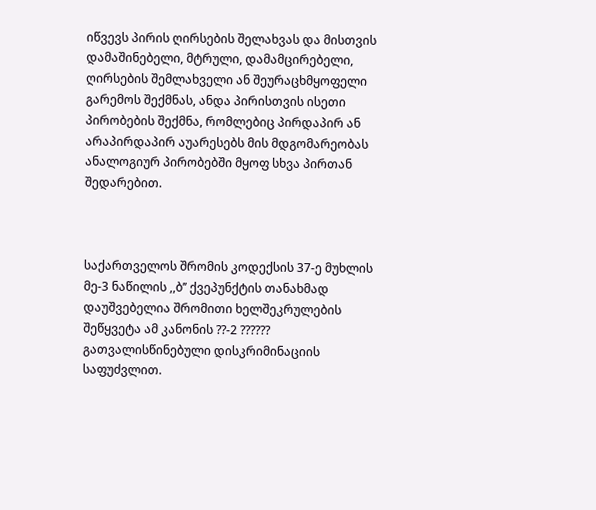იწვევს პირის ღირსების შელახვას და მისთვის დამაშინებელი, მტრული, დამამცირებელი, ღირსების შემლახველი ან შეურაცხმყოფელი გარემოს შექმნას, ანდა პირისთვის ისეთი პირობების შექმნა, რომლებიც პირდაპირ ან არაპირდაპირ აუარესებს მის მდგომარეობას ანალოგიურ პირობებში მყოფ სხვა პირთან შედარებით.



საქართველოს შრომის კოდექსის 37-ე მუხლის მე-3 ნაწილის ,,ბ’’ ქვეპუნქტის თანახმად დაუშვებელია შრომითი ხელშეკრულების შეწყვეტა ამ კანონის ??-2 ?????? გათვალისწინებული დისკრიმინაციის საფუძვლით.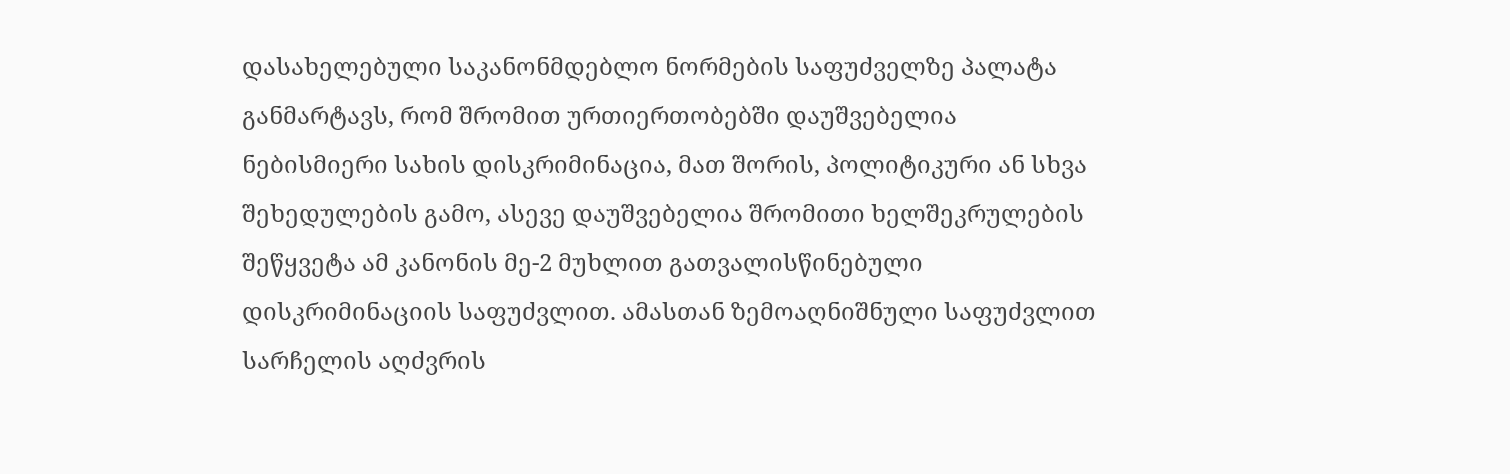დასახელებული საკანონმდებლო ნორმების საფუძველზე პალატა განმარტავს, რომ შრომით ურთიერთობებში დაუშვებელია ნებისმიერი სახის დისკრიმინაცია, მათ შორის, პოლიტიკური ან სხვა შეხედულების გამო, ასევე დაუშვებელია შრომითი ხელშეკრულების შეწყვეტა ამ კანონის მე-2 მუხლით გათვალისწინებული დისკრიმინაციის საფუძვლით. ამასთან ზემოაღნიშნული საფუძვლით სარჩელის აღძვრის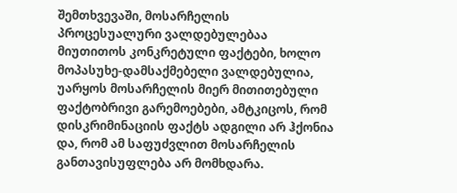შემთხვევაში, მოსარჩელის პროცესუალური ვალდებულებაა მიუთითოს კონკრეტული ფაქტები, ხოლო მოპასუხე-დამსაქმებელი ვალდებულია, უარყოს მოსარჩელის მიერ მითითებული ფაქტობრივი გარემოებები, ამტკიცოს, რომ დისკრიმინაციის ფაქტს ადგილი არ ჰქონია და, რომ ამ საფუძვლით მოსარჩელის განთავისუფლება არ მომხდარა.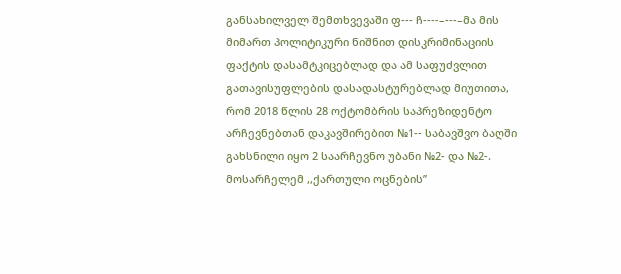განსახილველ შემთხვევაში ფ--- ჩ----–---–მა მის მიმართ პოლიტიკური ნიშნით დისკრიმინაციის ფაქტის დასამტკიცებლად და ამ საფუძვლით გათავისუფლების დასადასტურებლად მიუთითა, რომ 2018 წლის 28 ოქტომბრის საპრეზიდენტო არჩევნებთან დაკავშირებით №1-- საბავშვო ბაღში გახსნილი იყო 2 საარჩევნო უბანი №2- და №2-. მოსარჩელემ ,,ქართული ოცნების’’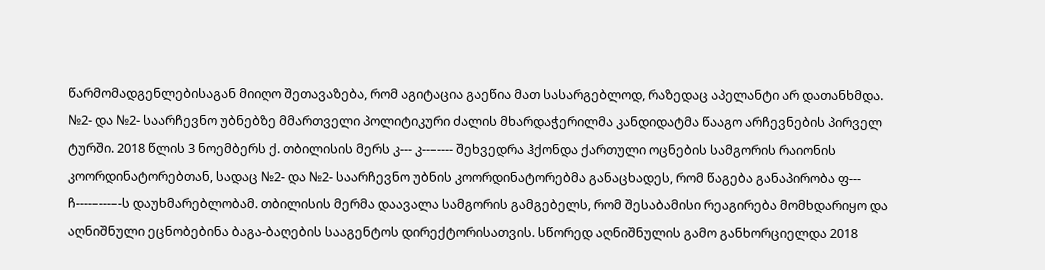წარმომადგენლებისაგან მიიღო შეთავაზება, რომ აგიტაცია გაეწია მათ სასარგებლოდ, რაზედაც აპელანტი არ დათანხმდა. №2- და №2- საარჩევნო უბნებზე მმართველი პოლიტიკური ძალის მხარდაჭერილმა კანდიდატმა წააგო არჩევნების პირველ ტურში. 2018 წლის 3 ნოემბერს ქ. თბილისის მერს კ--- კ--–---- შეხვედრა ჰქონდა ქართული ოცნების სამგორის რაიონის კოორდინატორებთან, სადაც №2- და №2- საარჩევნო უბნის კოორდინატორებმა განაცხადეს, რომ წაგება განაპირობა ფ--- ჩ----–---–-ს დაუხმარებლობამ. თბილისის მერმა დაავალა სამგორის გამგებელს, რომ შესაბამისი რეაგირება მომხდარიყო და აღნიშნული ეცნობებინა ბაგა-ბაღების სააგენტოს დირექტორისათვის. სწორედ აღნიშნულის გამო განხორციელდა 2018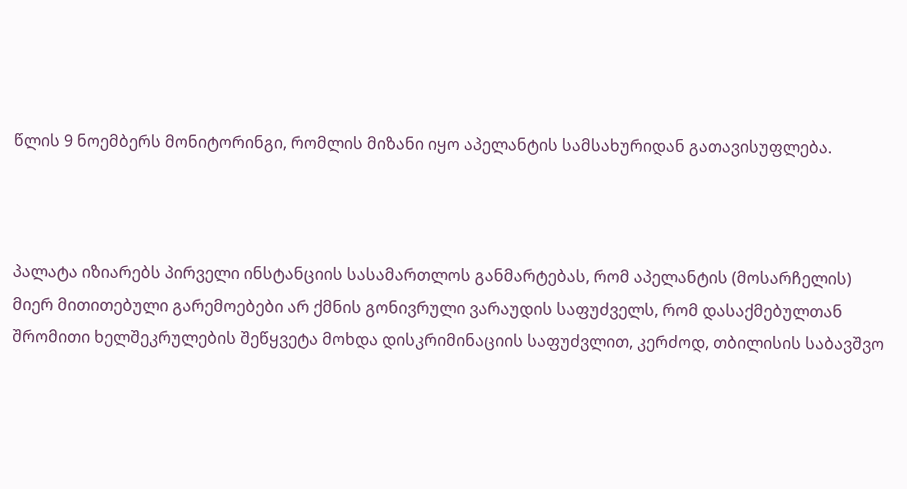წლის 9 ნოემბერს მონიტორინგი, რომლის მიზანი იყო აპელანტის სამსახურიდან გათავისუფლება.



პალატა იზიარებს პირველი ინსტანციის სასამართლოს განმარტებას, რომ აპელანტის (მოსარჩელის) მიერ მითითებული გარემოებები არ ქმნის გონივრული ვარაუდის საფუძველს, რომ დასაქმებულთან შრომითი ხელშეკრულების შეწყვეტა მოხდა დისკრიმინაციის საფუძვლით, კერძოდ, თბილისის საბავშვო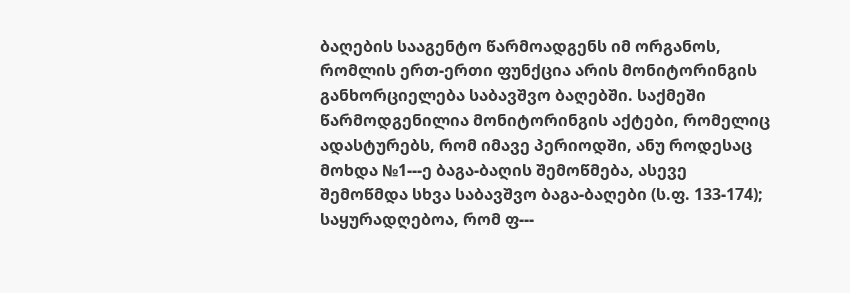ბაღების სააგენტო წარმოადგენს იმ ორგანოს, რომლის ერთ-ერთი ფუნქცია არის მონიტორინგის განხორციელება საბავშვო ბაღებში. საქმეში წარმოდგენილია მონიტორინგის აქტები, რომელიც ადასტურებს, რომ იმავე პერიოდში, ანუ როდესაც მოხდა №1---ე ბაგა-ბაღის შემოწმება, ასევე შემოწმდა სხვა საბავშვო ბაგა-ბაღები (ს.ფ. 133-174); საყურადღებოა, რომ ფ---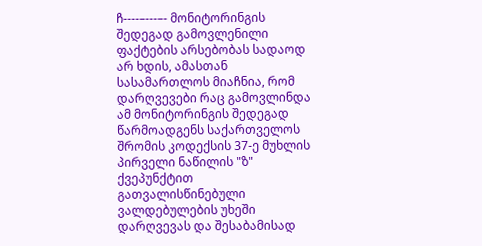ჩ----–---–- მონიტორინგის შედეგად გამოვლენილი ფაქტების არსებობას სადაოდ არ ხდის, ამასთან სასამართლოს მიაჩნია, რომ დარღვევები რაც გამოვლინდა ამ მონიტორინგის შედეგად წარმოადგენს საქართველოს შრომის კოდექსის 37-ე მუხლის პირველი ნაწილის "ზ" ქვეპუნქტით გათვალისწინებული ვალდებულების უხეში დარღვევას და შესაბამისად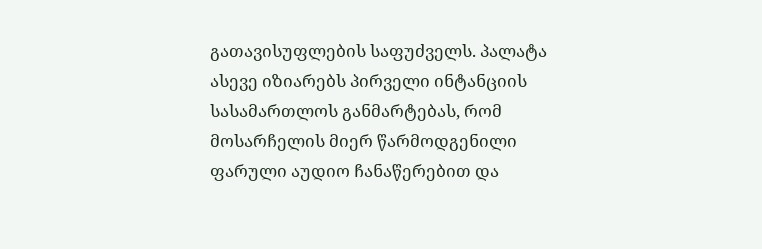გათავისუფლების საფუძველს. პალატა ასევე იზიარებს პირველი ინტანციის სასამართლოს განმარტებას, რომ მოსარჩელის მიერ წარმოდგენილი ფარული აუდიო ჩანაწერებით და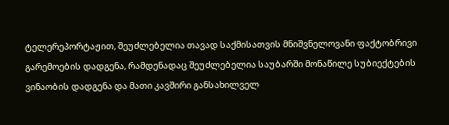ტელერეპორტაჟით, შეუძლებელია თავად საქმისათვის მნიშვნელოვანი ფაქტობრივი გარემოების დადგენა, რამდენადაც შეუძლებელია საუბარში მონაწილე სუბიექტების ვინაობის დადგენა და მათი კავშირი განსახილველ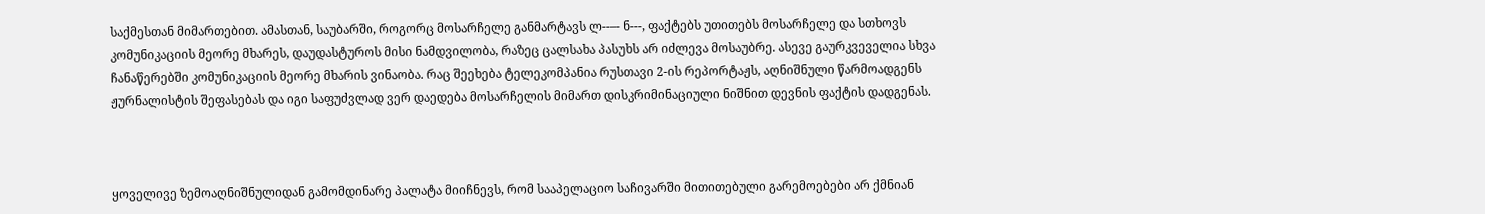საქმესთან მიმართებით. ამასთან, საუბარში, როგორც მოსარჩელე განმარტავს ლ--–- ნ---, ფაქტებს უთითებს მოსარჩელე და სთხოვს კომუნიკაციის მეორე მხარეს, დაუდასტუროს მისი ნამდვილობა, რაზეც ცალსახა პასუხს არ იძლევა მოსაუბრე. ასევე გაურკვეველია სხვა ჩანაწერებში კომუნიკაციის მეორე მხარის ვინაობა. რაც შეეხება ტელეკომპანია რუსთავი 2-ის რეპორტაჟს, აღნიშნული წარმოადგენს ჟურნალისტის შეფასებას და იგი საფუძვლად ვერ დაედება მოსარჩელის მიმართ დისკრიმინაციული ნიშნით დევნის ფაქტის დადგენას.



ყოველივე ზემოაღნიშნულიდან გამომდინარე პალატა მიიჩნევს, რომ სააპელაციო საჩივარში მითითებული გარემოებები არ ქმნიან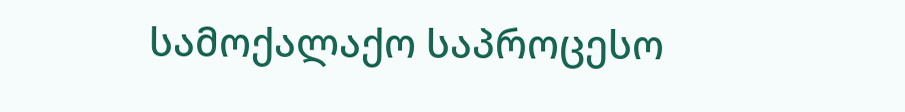სამოქალაქო საპროცესო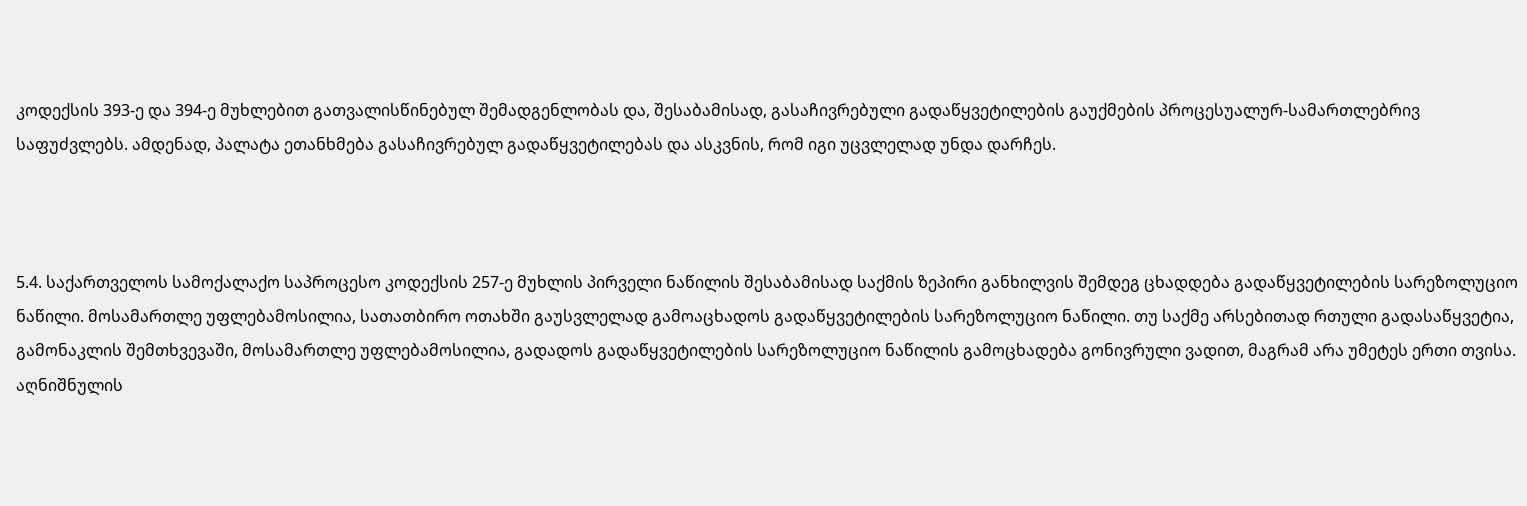კოდექსის 393-ე და 394-ე მუხლებით გათვალისწინებულ შემადგენლობას და, შესაბამისად, გასაჩივრებული გადაწყვეტილების გაუქმების პროცესუალურ-სამართლებრივ საფუძვლებს. ამდენად, პალატა ეთანხმება გასაჩივრებულ გადაწყვეტილებას და ასკვნის, რომ იგი უცვლელად უნდა დარჩეს.



5.4. საქართველოს სამოქალაქო საპროცესო კოდექსის 257-ე მუხლის პირველი ნაწილის შესაბამისად საქმის ზეპირი განხილვის შემდეგ ცხადდება გადაწყვეტილების სარეზოლუციო ნაწილი. მოსამართლე უფლებამოსილია, სათათბირო ოთახში გაუსვლელად გამოაცხადოს გადაწყვეტილების სარეზოლუციო ნაწილი. თუ საქმე არსებითად რთული გადასაწყვეტია, გამონაკლის შემთხვევაში, მოსამართლე უფლებამოსილია, გადადოს გადაწყვეტილების სარეზოლუციო ნაწილის გამოცხადება გონივრული ვადით, მაგრამ არა უმეტეს ერთი თვისა. აღნიშნულის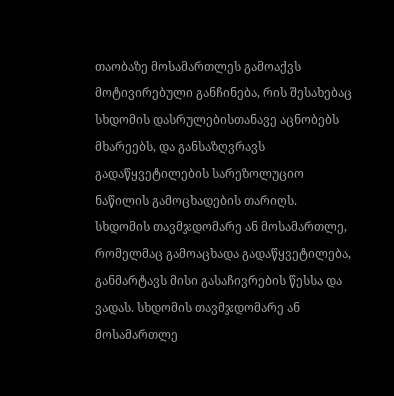თაობაზე მოსამართლეს გამოაქვს მოტივირებული განჩინება, რის შესახებაც სხდომის დასრულებისთანავე აცნობებს მხარეებს, და განსაზღვრავს გადაწყვეტილების სარეზოლუციო ნაწილის გამოცხადების თარიღს. სხდომის თავმჯდომარე ან მოსამართლე, რომელმაც გამოაცხადა გადაწყვეტილება, განმარტავს მისი გასაჩივრების წესსა და ვადას. სხდომის თავმჯდომარე ან მოსამართლე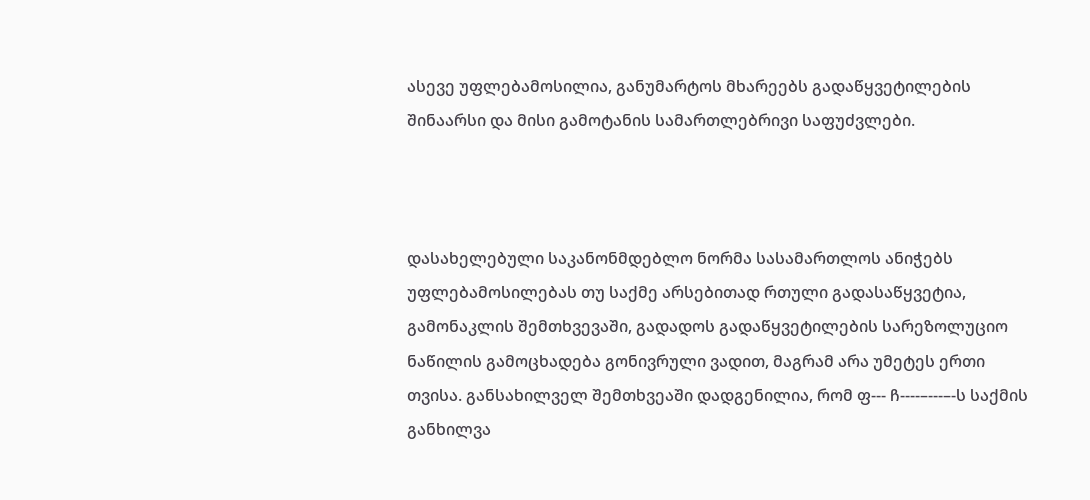ასევე უფლებამოსილია, განუმარტოს მხარეებს გადაწყვეტილების შინაარსი და მისი გამოტანის სამართლებრივი საფუძვლები.



დასახელებული საკანონმდებლო ნორმა სასამართლოს ანიჭებს უფლებამოსილებას თუ საქმე არსებითად რთული გადასაწყვეტია, გამონაკლის შემთხვევაში, გადადოს გადაწყვეტილების სარეზოლუციო ნაწილის გამოცხადება გონივრული ვადით, მაგრამ არა უმეტეს ერთი თვისა. განსახილველ შემთხვეაში დადგენილია, რომ ფ--- ჩ----–---–-ს საქმის განხილვა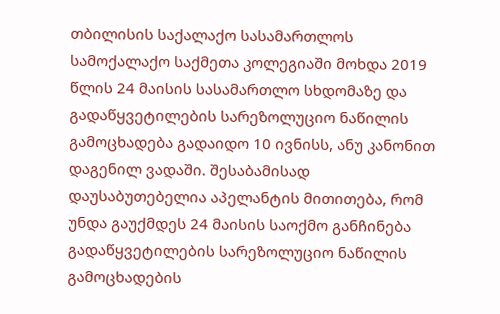თბილისის საქალაქო სასამართლოს სამოქალაქო საქმეთა კოლეგიაში მოხდა 2019 წლის 24 მაისის სასამართლო სხდომაზე და გადაწყვეტილების სარეზოლუციო ნაწილის გამოცხადება გადაიდო 10 ივნისს, ანუ კანონით დაგენილ ვადაში. შესაბამისად დაუსაბუთებელია აპელანტის მითითება, რომ უნდა გაუქმდეს 24 მაისის საოქმო განჩინება გადაწყვეტილების სარეზოლუციო ნაწილის გამოცხადების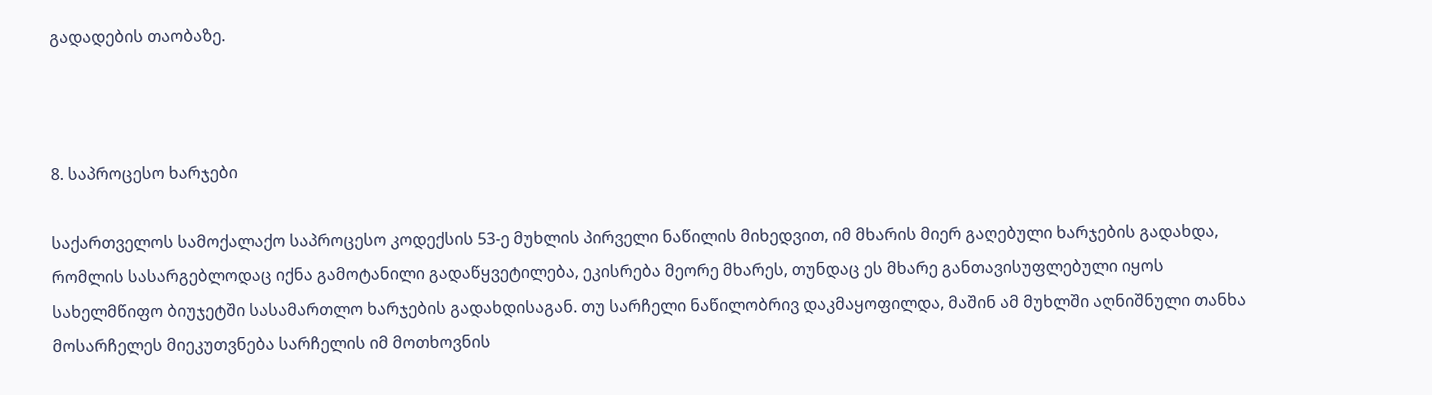გადადების თაობაზე.



8. საპროცესო ხარჯები

საქართველოს სამოქალაქო საპროცესო კოდექსის 53-ე მუხლის პირველი ნაწილის მიხედვით, იმ მხარის მიერ გაღებული ხარჯების გადახდა, რომლის სასარგებლოდაც იქნა გამოტანილი გადაწყვეტილება, ეკისრება მეორე მხარეს, თუნდაც ეს მხარე განთავისუფლებული იყოს სახელმწიფო ბიუჯეტში სასამართლო ხარჯების გადახდისაგან. თუ სარჩელი ნაწილობრივ დაკმაყოფილდა, მაშინ ამ მუხლში აღნიშნული თანხა მოსარჩელეს მიეკუთვნება სარჩელის იმ მოთხოვნის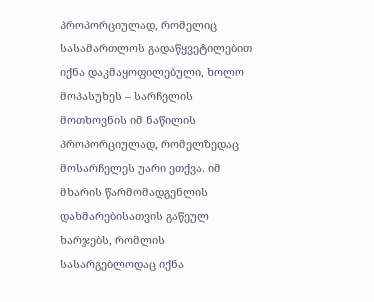პროპორციულად, რომელიც სასამართლოს გადაწყვეტილებით იქნა დაკმაყოფილებული, ხოლო მოპასუხეს – სარჩელის მოთხოვნის იმ ნაწილის პროპორციულად, რომელზედაც მოსარჩელეს უარი ეთქვა. იმ მხარის წარმომადგენლის დახმარებისათვის გაწეულ ხარჯებს, რომლის სასარგებლოდაც იქნა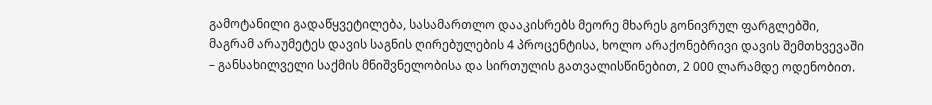გამოტანილი გადაწყვეტილება, სასამართლო დააკისრებს მეორე მხარეს გონივრულ ფარგლებში, მაგრამ არაუმეტეს დავის საგნის ღირებულების 4 პროცენტისა, ხოლო არაქონებრივი დავის შემთხვევაში – განსახილველი საქმის მნიშვნელობისა და სირთულის გათვალისწინებით, 2 000 ლარამდე ოდენობით.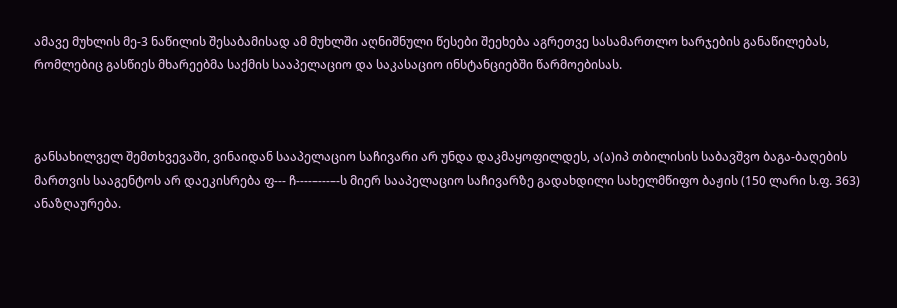ამავე მუხლის მე-3 ნაწილის შესაბამისად ამ მუხლში აღნიშნული წესები შეეხება აგრეთვე სასამართლო ხარჯების განაწილებას, რომლებიც გასწიეს მხარეებმა საქმის სააპელაციო და საკასაციო ინსტანციებში წარმოებისას.



განსახილველ შემთხვევაში, ვინაიდან სააპელაციო საჩივარი არ უნდა დაკმაყოფილდეს, ა(ა)იპ თბილისის საბავშვო ბაგა-ბაღების მართვის სააგენტოს არ დაეკისრება ფ--- ჩ----–---–-ს მიერ სააპელაციო საჩივარზე გადახდილი სახელმწიფო ბაჟის (150 ლარი ს.ფ. 363) ანაზღაურება.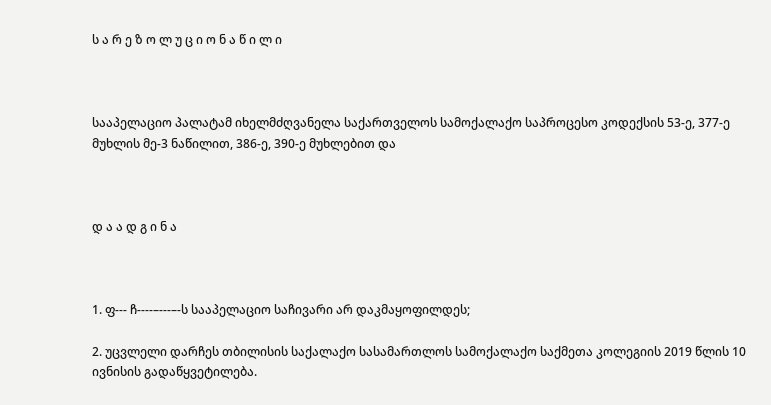ს ა რ ე ზ ო ლ უ ც ი ო ნ ა წ ი ლ ი



სააპელაციო პალატამ იხელმძღვანელა საქართველოს სამოქალაქო საპროცესო კოდექსის 53-ე, 377-ე მუხლის მე-3 ნაწილით, 386-ე, 390-ე მუხლებით და



დ ა ა დ გ ი ნ ა



1. ფ--- ჩ----–---–-ს სააპელაციო საჩივარი არ დაკმაყოფილდეს;

2. უცვლელი დარჩეს თბილისის საქალაქო სასამართლოს სამოქალაქო საქმეთა კოლეგიის 2019 წლის 10 ივნისის გადაწყვეტილება.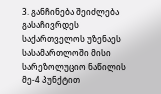3. განჩინება შეიძლება გასაჩივრდეს საქართველოს უზენაეს სასამართლოში მისი სარეზოლუციო ნაწილის მე-4 პუნქტით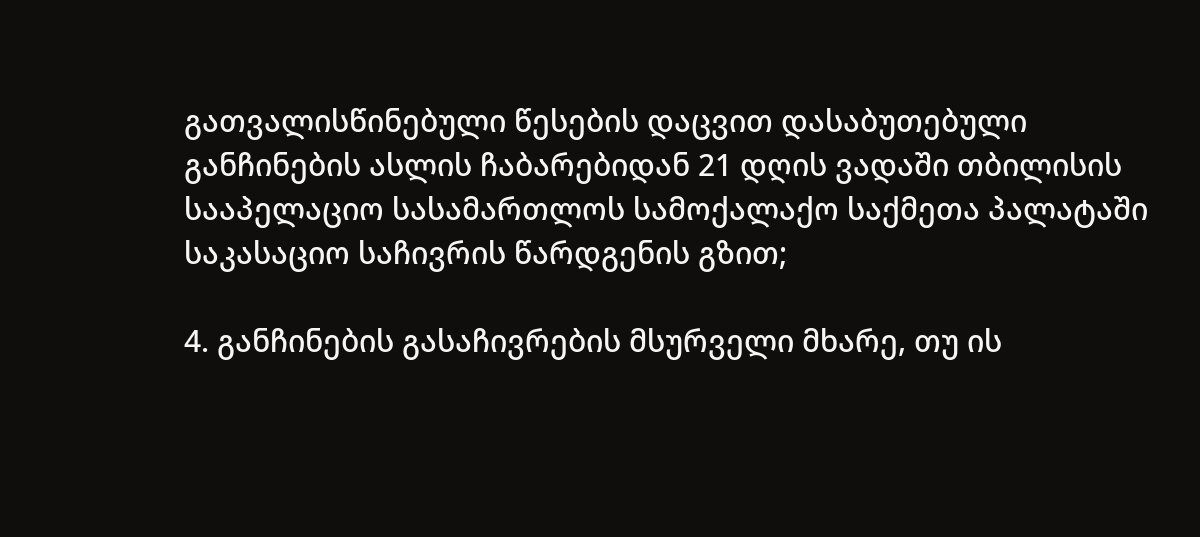გათვალისწინებული წესების დაცვით დასაბუთებული განჩინების ასლის ჩაბარებიდან 21 დღის ვადაში თბილისის სააპელაციო სასამართლოს სამოქალაქო საქმეთა პალატაში საკასაციო საჩივრის წარდგენის გზით;

4. განჩინების გასაჩივრების მსურველი მხარე, თუ ის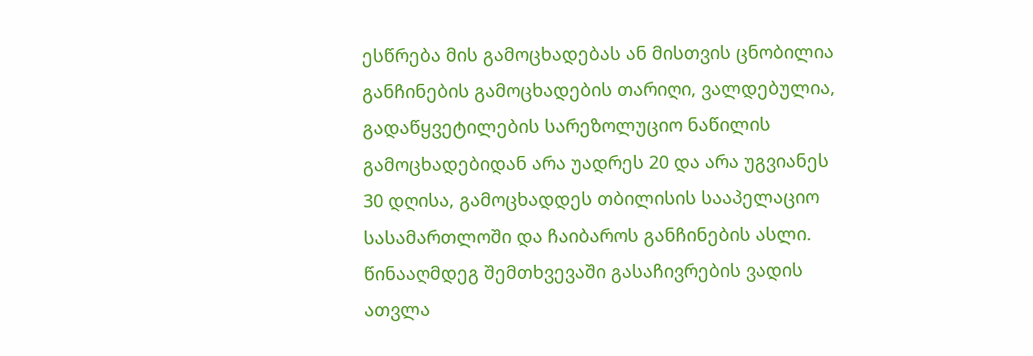ესწრება მის გამოცხადებას ან მისთვის ცნობილია განჩინების გამოცხადების თარიღი, ვალდებულია, გადაწყვეტილების სარეზოლუციო ნაწილის გამოცხადებიდან არა უადრეს 20 და არა უგვიანეს 30 დღისა, გამოცხადდეს თბილისის სააპელაციო სასამართლოში და ჩაიბაროს განჩინების ასლი. წინააღმდეგ შემთხვევაში გასაჩივრების ვადის ათვლა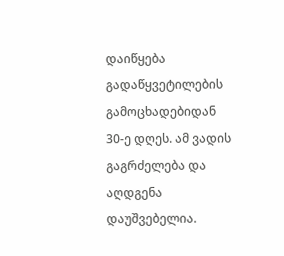დაიწყება გადაწყვეტილების გამოცხადებიდან 30-ე დღეს. ამ ვადის გაგრძელება და აღდგენა დაუშვებელია.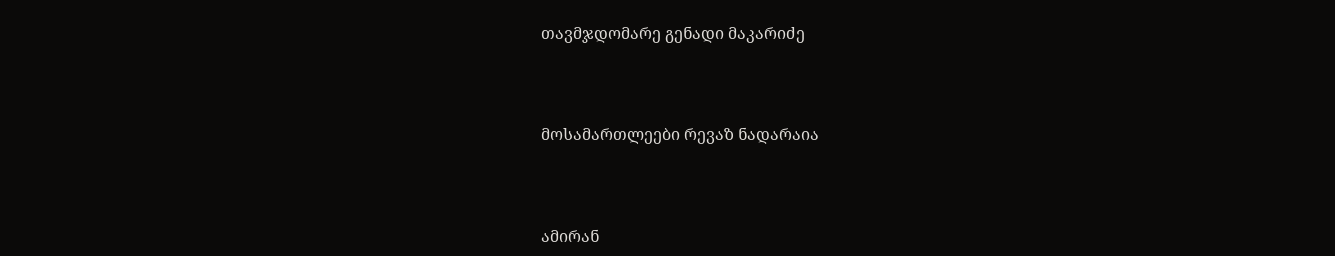თავმჯდომარე გენადი მაკარიძე



მოსამართლეები რევაზ ნადარაია



ამირან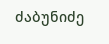ძაბუნიძე